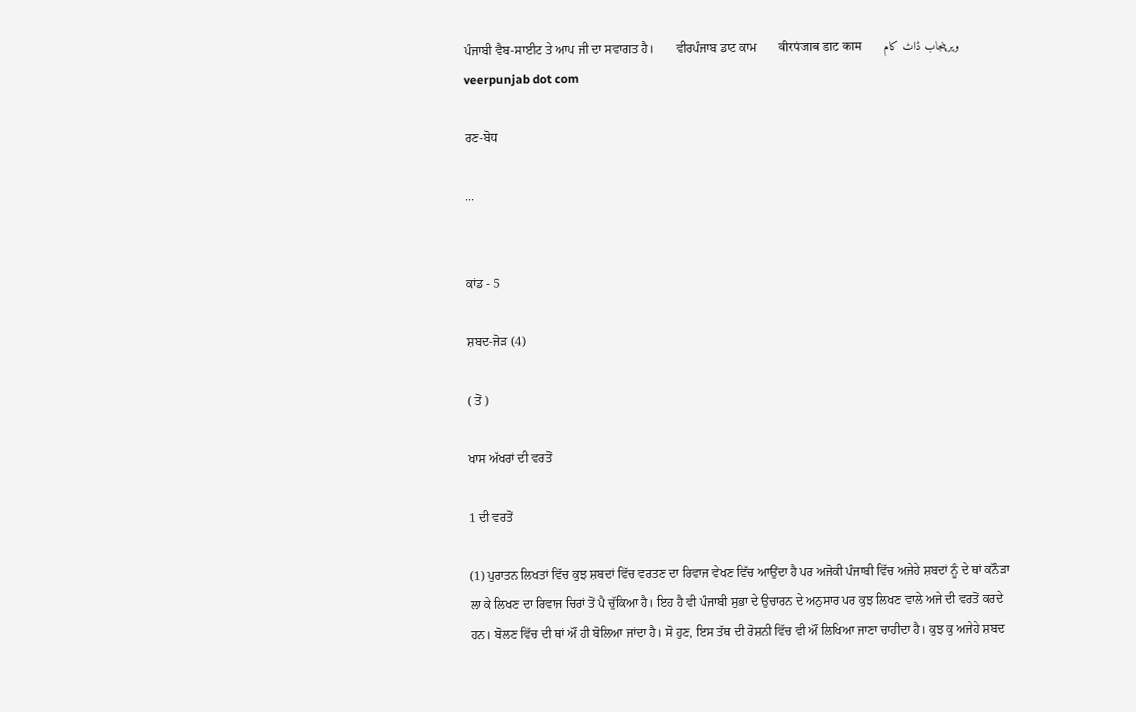ਪੰਜਾਬੀ ਵੈਬ-ਸਾਈਟ ਤੇ ਆਪ ਜੀ ਦਾ ਸਵਾਗਤ ਹੈ।       ਵੀਰਪੰਜਾਬ ਡਾਟ ਕਾਮ       वीरपंजाब डाट काम       ویرپنجاب ڈاٹ کام       veerpunjab dot com

ਰਣ-ਬੋਧ

...


ਕਾਂਡ - 5

ਸ਼ਬਦ-ਜੋਡ਼ (4)

( ਤੋਂ )

ਖਾਸ ਅੱਖਰਾਂ ਦੀ ਵਰਤੋਂ

1 ਦੀ ਵਰਤੋਂ

(1) ਪੁਰਾਤਨ ਲਿਖਤਾਂ ਵਿੱਚ ਕੁਝ ਸ਼ਬਦਾਂ ਵਿੱਚ ਵਰਤਣ ਦਾ ਰਿਵਾਜ ਵੇਖਣ ਵਿੱਚ ਆਉਂਦਾ ਹੈ ਪਰ ਅਜੋਕੀ ਪੰਜਾਬੀ ਵਿੱਚ ਅਜੇਹੇ ਸ਼ਬਦਾਂ ਨੂੰ ਦੇ ਥਾਂ ਕਨੌਡ਼ਾ ਲਾ ਕੇ ਲਿਖਣ ਦਾ ਰਿਵਾਜ ਚਿਰਾਂ ਤੋਂ ਪੈ ਚੁੱਕਿਆ ਹੈ। ਇਹ ਹੈ ਵੀ ਪੰਜਾਬੀ ਸੁਭਾ ਦੇ ਉਚਾਰਨ ਦੇ ਅਨੁਸਾਰ ਪਰ ਕੁਝ ਲਿਖਣ ਵਾਲੇ ਅਜੇ ਦੀ ਵਰਤੋਂ ਕਰਦੇ ਹਨ। ਬੋਲਣ ਵਿੱਚ ਦੀ ਥਾਂ ਔਂ ਹੀ ਬੋਲਿਆ ਜਾਂਦਾ ਹੈ। ਸੋ ਹੁਣ, ਇਸ ਤੱਥ ਦੀ ਰੋਸ਼ਨੀ ਵਿੱਚ ਵੀ ਔਂ ਲਿਖਿਆ ਜਾਣਾ ਚਾਹੀਦਾ ਹੈ। ਕੁਝ ਕੁ ਅਜੇਹੇ ਸ਼ਬਦ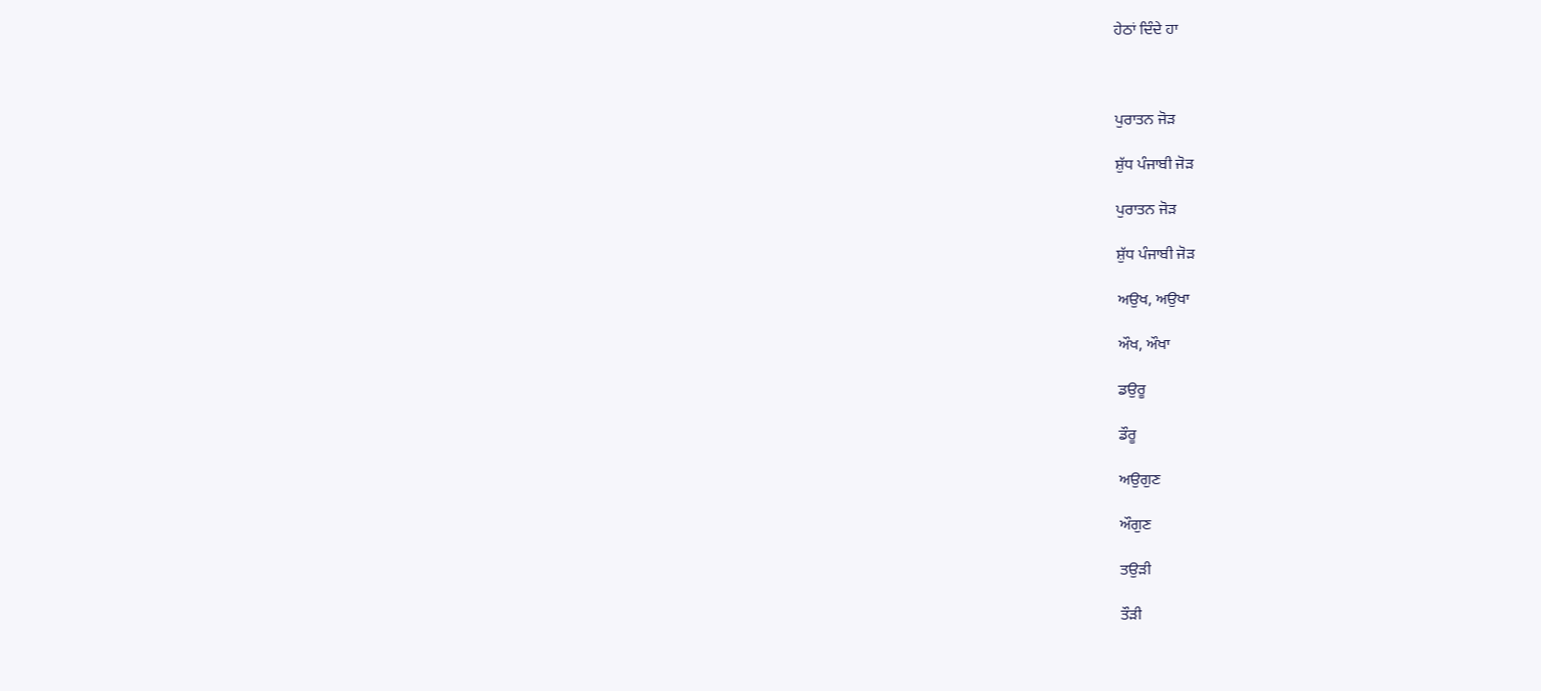ਹੇਠਾਂ ਦਿੰਦੇ ਹਾ



ਪੁਰਾਤਨ ਜੋਡ਼

ਸ਼ੁੱਧ ਪੰਜਾਬੀ ਜੋਡ਼

ਪੁਰਾਤਨ ਜੋਡ਼

ਸ਼ੁੱਧ ਪੰਜਾਬੀ ਜੋਡ਼

ਅਉਖ, ਅਉਖਾ

ਔਖ, ਔਖਾ

ਡਉਰੂ

ਡੌਰੂ

ਅਉਗੁਣ

ਔਗੁਣ

ਤਉਡ਼ੀ

ਤੌਡ਼ੀ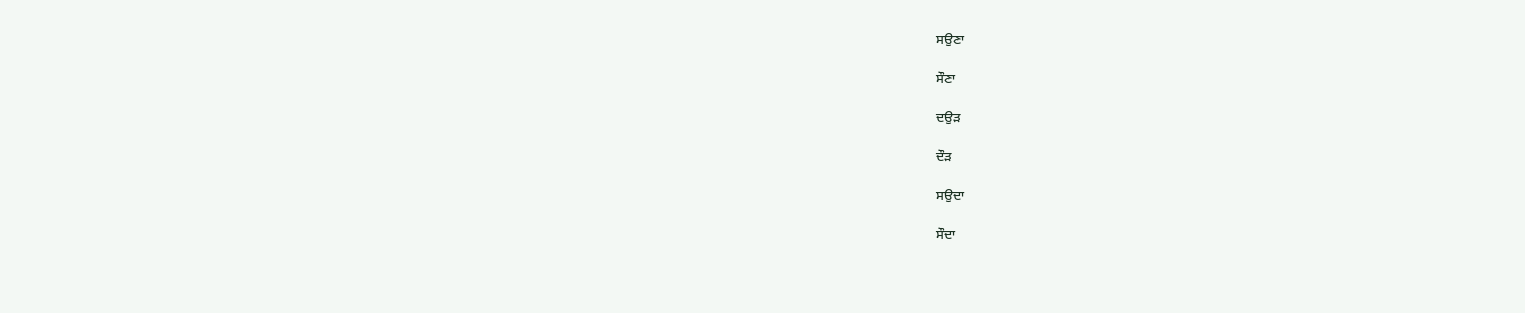ਸਉਣਾ

ਸੌਣਾ

ਦਉਡ਼

ਦੌਡ਼

ਸਉਦਾ

ਸੌਦਾ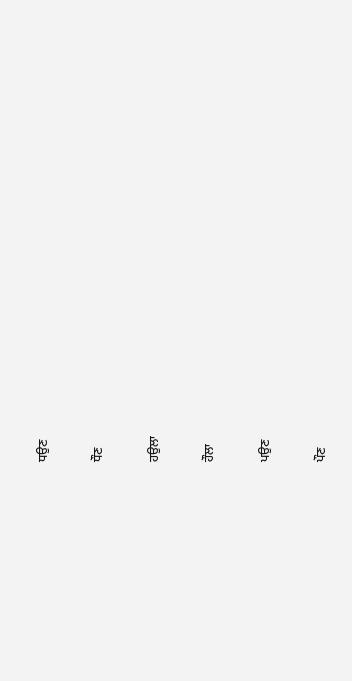ਧਉਣ

ਧੌਣ

ਹਉਲਾ

ਹੌਲਾ

ਪਉਣ

ਪੌਣ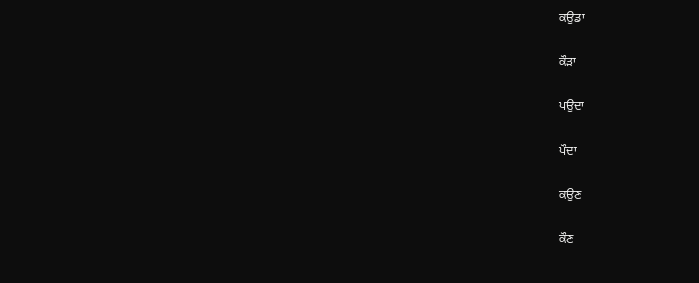ਕਉਡਾ

ਕੌਡ਼ਾ

ਪਉਦਾ

ਪੌਦਾ

ਕਉਣ

ਕੌਣ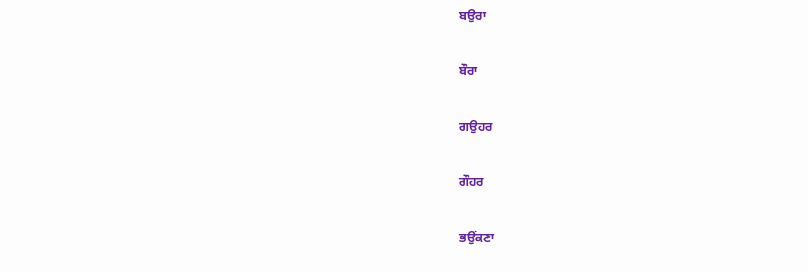ਬਉਰਾ

ਬੌਰਾ

ਗਉਹਰ

ਗੌਹਰ

ਭਉਂਕਣਾ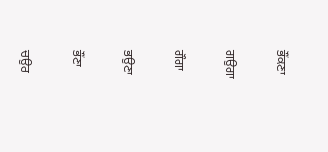ਭੌਂਕਣਾ

ਗਉਗਾ

ਗੌਗਾ

ਭਉਣਾ

ਭੌਂਣਾ

ਚਉਰ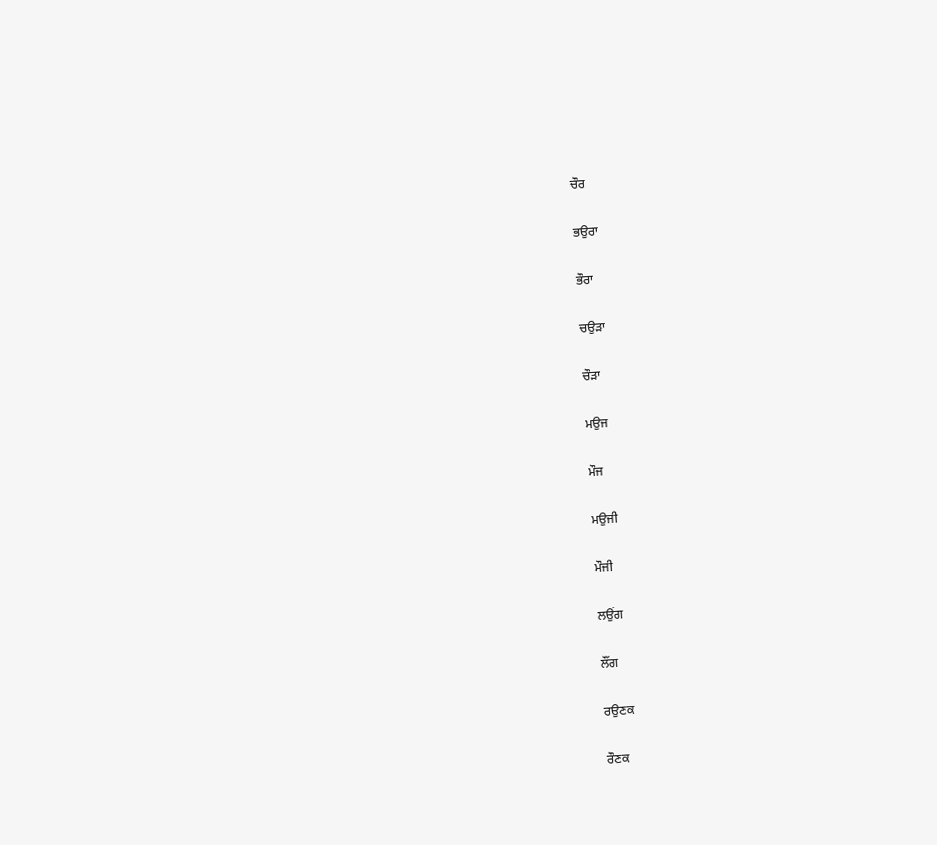ਚੌਰ

ਭਉਰਾ

ਭੌਰਾ

ਚਉਡ਼ਾ

ਚੌਡ਼ਾ

ਮਉਜ

ਮੌਜ

ਮਉਜੀ

ਮੌਜੀ

ਲਉਂਗ

ਲੌਂਗ

ਰਉਣਕ

ਰੌਣਕ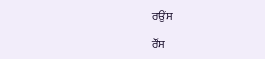ਰਉਂਸ

ਰੌਂਸ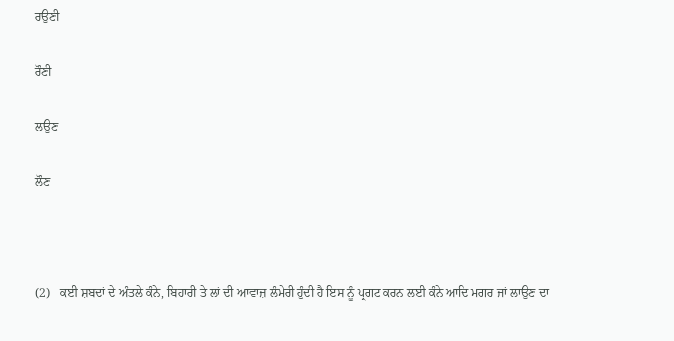ਰਉਣੀ

ਰੌਣੀ

ਲਉਣ

ਲੌਣ



(2)   ਕਈ ਸ਼ਬਦਾਂ ਦੇ ਅੰਤਲੇ ਕੰਨੇ, ਬਿਹਾਰੀ ਤੇ ਲਾਂ ਦੀ ਆਵਾਜ਼ ਲੰਮੇਰੀ ਹੁੰਦੀ ਹੈ ਇਸ ਨੂੰ ਪ੍ਰਗਟ ਕਰਨ ਲਈ ਕੰਨੇ ਆਦਿ ਮਗਰ ਜਾਂ ਲਾਉਣ ਦਾ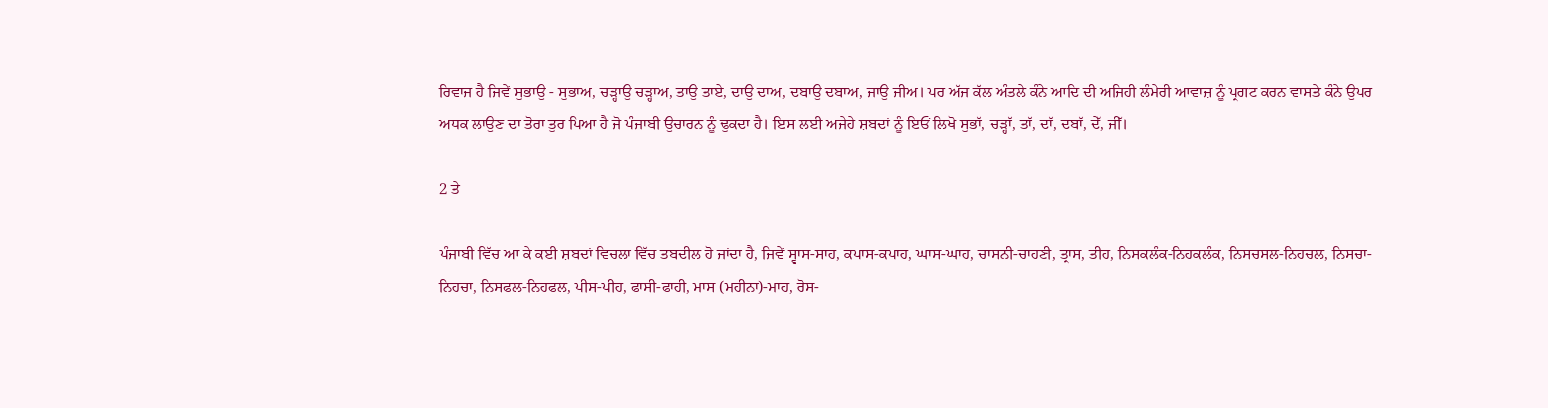ਰਿਵਾਜ ਹੈ ਜਿਵੇਂ ਸੁਭਾਉ - ਸੁਭਾਅ, ਚਡ਼੍ਹਾਉ ਚਡ਼੍ਹਾਅ, ਤਾਉ ਤਾਏ, ਦਾਉ ਦਾਅ, ਦਬਾਉ ਦਬਾਅ, ਜਾਉ ਜੀਅ। ਪਰ ਅੱਜ ਕੱਲ ਅੰਤਲੇ ਕੰਨੇ ਆਦਿ ਦੀ ਅਜਿਹੀ ਲੰਮੇਰੀ ਆਵਾਜ਼ ਨੂੰ ਪ੍ਰਗਟ ਕਰਨ ਵਾਸਤੇ ਕੰਨੇ ਉਪਰ ਅਧਕ ਲਾਉਣ ਦਾ ਤੋਰਾ ਤੁਰ ਪਿਆ ਹੈ ਜੋ ਪੰਜਾਬੀ ਉਚਾਰਨ ਨੂੰ ਢੁਕਦਾ ਹੈ। ਇਸ ਲਈ ਅਜੇਹੇ ਸ਼ਬਦਾਂ ਨੂੰ ਇਓਂ ਲਿਖੋ ਸੁਭਾੱ, ਚਡ਼੍ਹਾੱ, ਤਾੱ, ਦਾੱ, ਦਬਾੱ, ਦੇੱ, ਜੀੱ।

2 ਤੇ

ਪੰਜਾਬੀ ਵਿੱਚ ਆ ਕੇ ਕਈ ਸ਼ਬਦਾਂ ਵਿਚਲਾ ਵਿੱਚ ਤਬਦੀਲ ਹੋ ਜਾਂਦਾ ਹੈ, ਜਿਵੇਂ ਸ੍ਵਾਸ-ਸਾਹ, ਕਪਾਸ-ਕਪਾਹ, ਘਾਸ-ਘਾਹ, ਚਾਸਨੀ-ਚਾਹਣੀ, ਤ੍ਰਾਸ, ਤੀਹ, ਨਿਸਕਲੰਕ-ਨਿਹਕਲੰਕ, ਨਿਸਚਸਲ-ਨਿਹਚਲ, ਨਿਸਚਾ-ਨਿਹਚਾ, ਨਿਸਫਲ-ਨਿਹਫਲ, ਪੀਸ-ਪੀਹ, ਫਾਸੀ-ਫਾਹੀ, ਮਾਸ (ਮਹੀਨਾ)-ਮਾਹ, ਰੋਸ-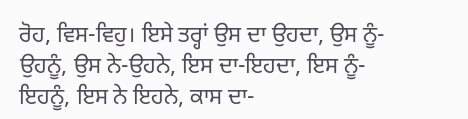ਰੋਹ, ਵਿਸ-ਵਿਹੁ। ਇਸੇ ਤਰ੍ਹਾਂ ਉਸ ਦਾ ਉਹਦਾ, ਉਸ ਨੂੰ- ਉਹਨੂੰ, ਉਸ ਨੇ-ਉਹਨੇ, ਇਸ ਦਾ-ਇਹਦਾ, ਇਸ ਨੂੰ- ਇਹਨੂੰ, ਇਸ ਨੇ ਇਹਨੇ, ਕਾਸ ਦਾ-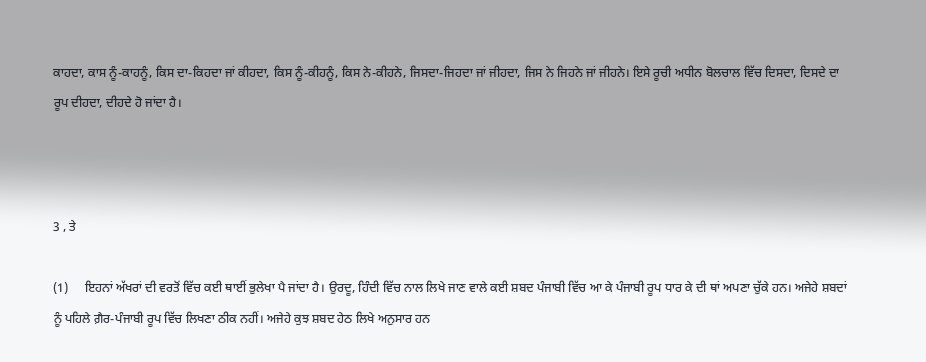ਕਾਹਦਾ, ਕਾਸ ਨੂੰ-ਕਾਹਨੂੰ, ਕਿਸ ਦਾ-ਕਿਹਦਾ ਜਾਂ ਕੀਹਦਾ, ਕਿਸ ਨੂੰ-ਕੀਹਨੂੰ, ਕਿਸ ਨੇ-ਕੀਹਨੇ, ਜਿਸਦਾ-ਜਿਹਦਾ ਜਾਂ ਜੀਹਦਾ, ਜਿਸ ਨੇ ਜਿਹਨੇ ਜਾਂ ਜੀਹਨੇ। ਇਸੇ ਰੂਚੀ ਅਧੀਨ ਬੋਲਚਾਲ ਵਿੱਚ ਦਿਸਦਾ, ਦਿਸਦੇ ਦਾ ਰੂਪ ਦੀਹਦਾ, ਦੀਹਦੇ ਹੋ ਜਾਂਦਾ ਹੈ।



3 , ਤੇ

(1)     ਇਹਨਾਂ ਅੱਖਰਾਂ ਦੀ ਵਰਤੋਂ ਵਿੱਚ ਕਈ ਥਾਈਂ ਭੁਲੇਖਾ ਪੈ ਜਾਂਦਾ ਹੈ। ਉਰਦੂ, ਹਿੰਦੀ ਵਿੱਚ ਨਾਲ ਲਿਖੇ ਜਾਣ ਵਾਲੇ ਕਈ ਸ਼ਬਦ ਪੰਜਾਬੀ ਵਿੱਚ ਆ ਕੇ ਪੰਜਾਬੀ ਰੂਪ ਧਾਰ ਕੇ ਦੀ ਥਾਂ ਅਪਣਾ ਚੁੱਕੇ ਹਨ। ਅਜੇਹੇ ਸ਼ਬਦਾਂ ਨੂੰ ਪਹਿਲੇ ਗ਼ੈਰ-ਪੰਜਾਬੀ ਰੂਪ ਵਿੱਚ ਲਿਖਣਾ ਠੀਕ ਨਹੀਂ। ਅਜੇਹੇ ਕੁਝ ਸ਼ਬਦ ਹੇਠ ਲਿਖੇ ਅਨੁਸਾਰ ਹਨ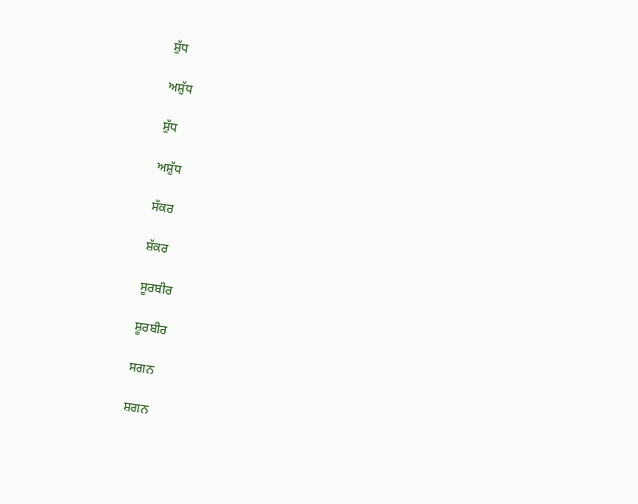ਸ਼ੁੱਧ

ਅਸ਼ੁੱਧ

ਸ਼ੁੱਧ

ਅਸ਼ੁੱਧ

ਸੱਕਰ

ਸ਼ੱਕਰ

ਸੂਰਬੀਰ

ਸ਼ੂਰਬੀਰ

ਸਗਨ

ਸ਼ਗਨ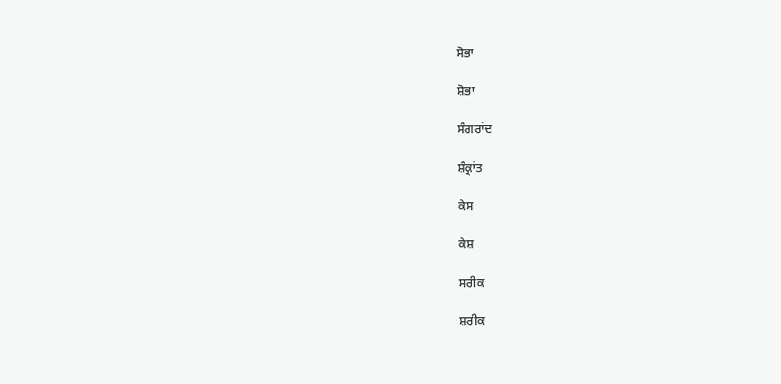ਸੋਭਾ

ਸ਼ੋਭਾ

ਸੰਗਰਾਂਦ

ਸ਼ੰਕ੍ਰਾਂਤ

ਕੇਸ

ਕੇਸ਼

ਸਰੀਕ

ਸ਼ਰੀਕ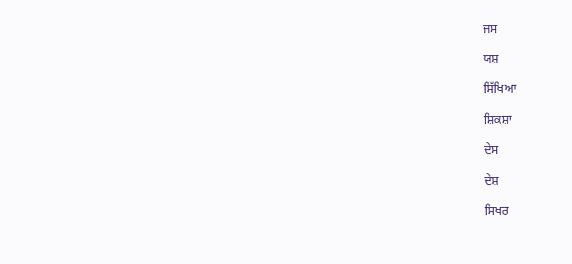ਜਸ

ਯਸ਼

ਸਿੱਖਿਆ

ਸ਼ਿਕਸ਼ਾ

ਦੇਸ

ਦੇਸ਼

ਸਿਖਰ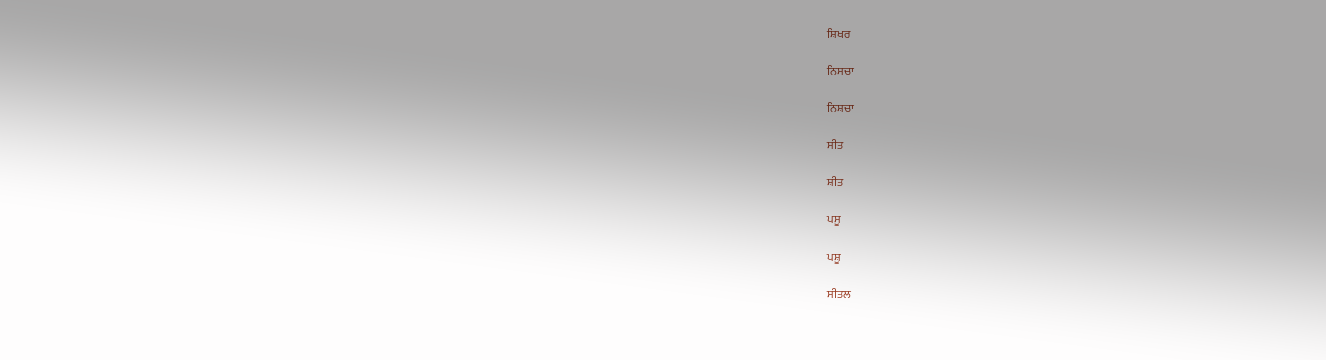ਸ਼ਿਖਰ

ਨਿਸਚਾ

ਨਿਸ਼ਚਾ

ਸੀਤ

ਸ਼ੀਤ

ਪਸੂ

ਪਸ਼ੂ

ਸੀਤਲ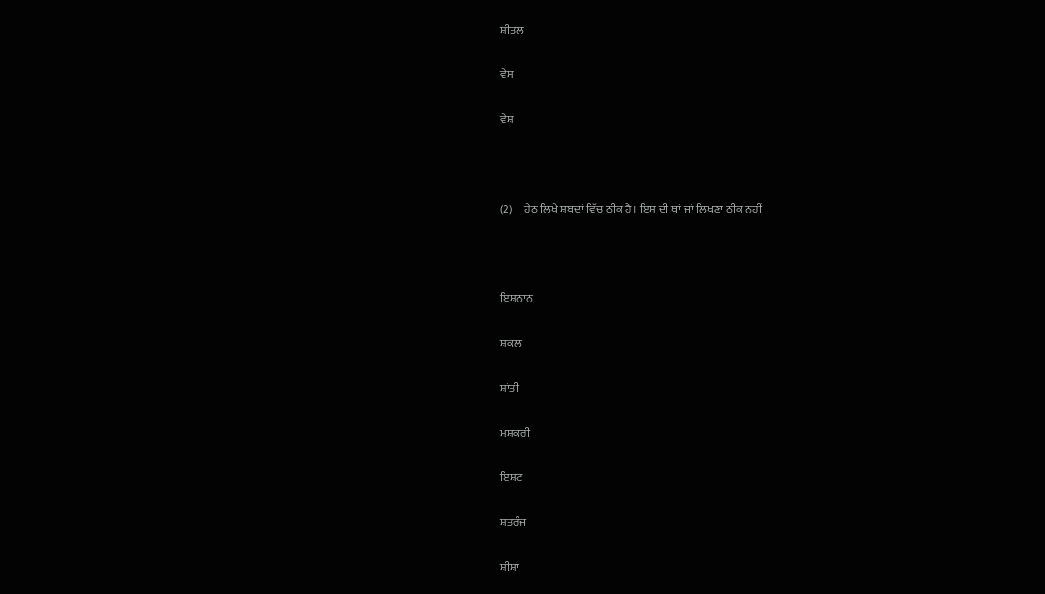ਸ਼ੀਤਲ

ਵੇਸ

ਵੇਸ਼



(2)     ਹੇਠ ਲਿਖੇ ਸ਼ਬਦਾਂ ਵਿੱਚ ਠੀਕ ਹੈ। ਇਸ ਦੀ ਥਾਂ ਜਾਂ ਲਿਖਣਾ ਠੀਕ ਨਹੀਂ



ਇਸ਼ਨਾਨ

ਸ਼ਕਲ

ਸ਼ਾਂਤੀ

ਮਸ਼ਕਰੀ

ਇਸ਼ਟ

ਸ਼ਤਰੰਜ

ਸ਼ੀਸ਼ਾ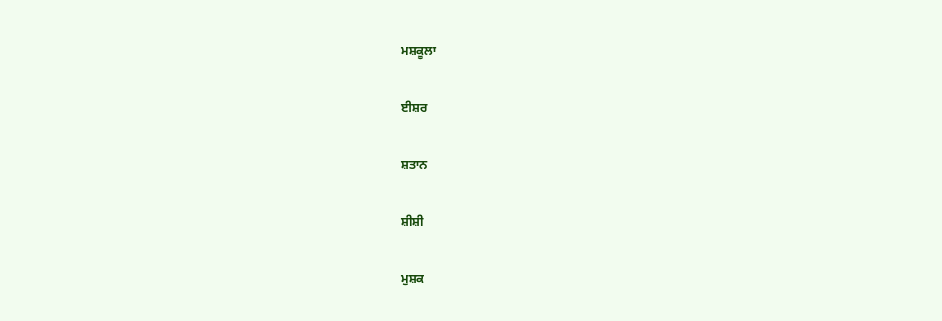ਮਸ਼ਕੂਲਾ

ਈਸ਼ਰ

ਸ਼ਤਾਨ

ਸ਼ੀਸ਼ੀ

ਮੁਸ਼ਕ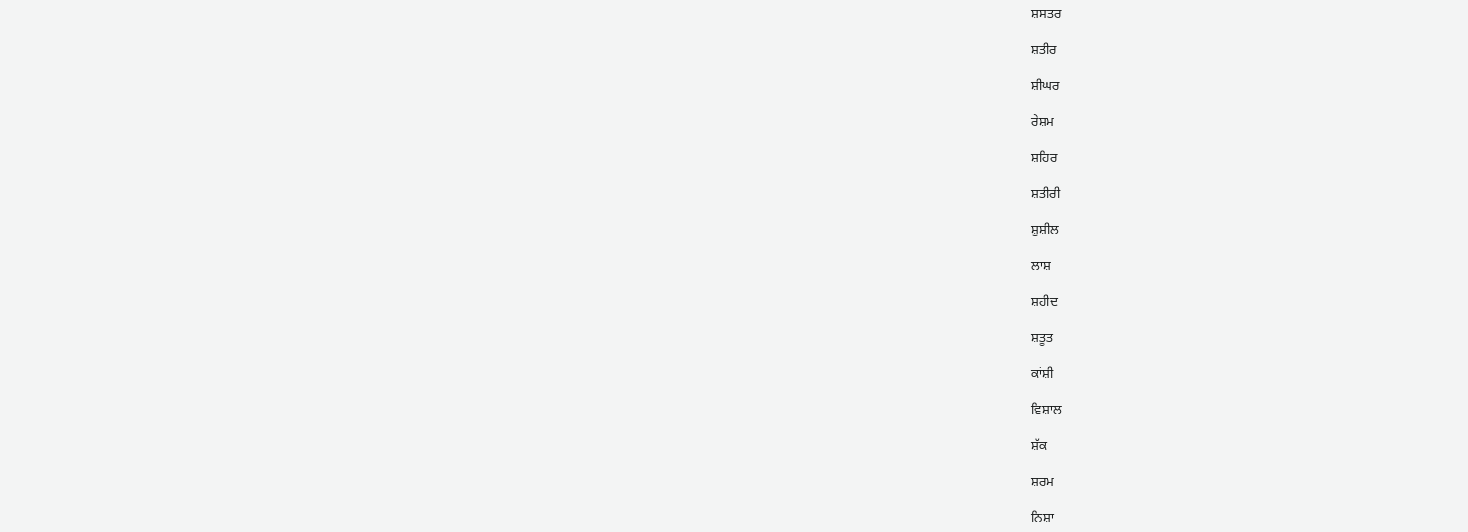ਸ਼ਸਤਰ

ਸ਼ਤੀਰ

ਸ਼ੀਘਰ

ਰੇਸ਼ਮ

ਸ਼ਹਿਰ

ਸ਼ਤੀਰੀ

ਸ਼ੁਸ਼ੀਲ

ਲਾਸ਼

ਸ਼ਹੀਦ

ਸ਼ਤੂਤ

ਕਾਂਸ਼ੀ

ਵਿਸ਼ਾਲ

ਸ਼ੱਕ

ਸ਼ਰਮ

ਨਿਸ਼ਾ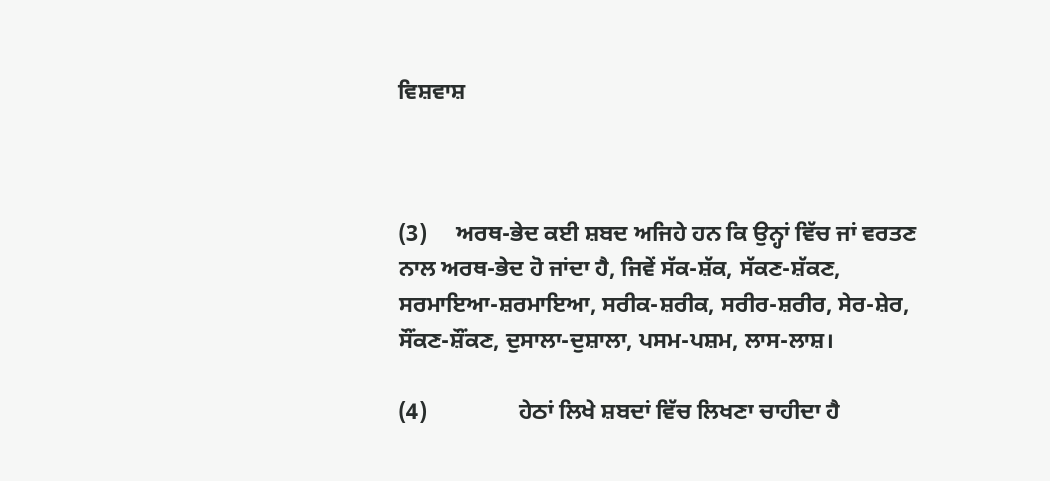ਵਿਸ਼ਵਾਸ਼



(3)     ਅਰਥ-ਭੇਦ ਕਈ ਸ਼ਬਦ ਅਜਿਹੇ ਹਨ ਕਿ ਉਨ੍ਹਾਂ ਵਿੱਚ ਜਾਂ ਵਰਤਣ ਨਾਲ ਅਰਥ-ਭੇਦ ਹੋ ਜਾਂਦਾ ਹੈ, ਜਿਵੇਂ ਸੱਕ-ਸ਼ੱਕ, ਸੱਕਣ-ਸ਼ੱਕਣ, ਸਰਮਾਇਆ-ਸ਼ਰਮਾਇਆ, ਸਰੀਕ-ਸ਼ਰੀਕ, ਸਰੀਰ-ਸ਼ਰੀਰ, ਸੇਰ-ਸ਼ੇਰ, ਸੌਂਕਣ-ਸ਼ੌਂਕਣ, ਦੁਸਾਲਾ-ਦੁਸ਼ਾਲਾ, ਪਸਮ-ਪਸ਼ਮ, ਲਾਸ-ਲਾਸ਼।

(4)                ਹੇਠਾਂ ਲਿਖੇ ਸ਼ਬਦਾਂ ਵਿੱਚ ਲਿਖਣਾ ਚਾਹੀਦਾ ਹੈ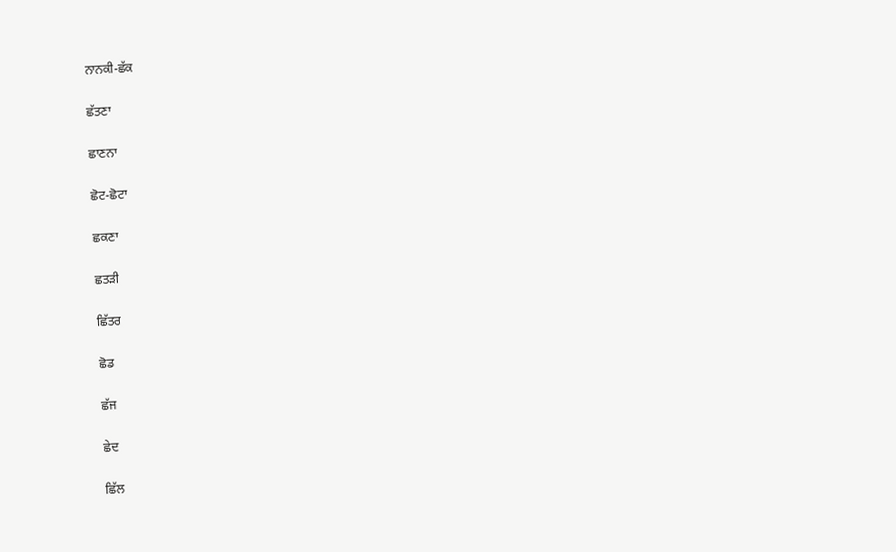ਨਾਨਕੀ-ਛੱਕ

ਛੱਤਣਾ

ਛਾਣਨਾ

ਛੋਟ-ਛੋਟਾ

ਛਕਣਾ

ਛਤਡ਼ੀ

ਛਿੱਤਰ

ਛੋਡ

ਛੱਜ

ਛੇਦ

ਛਿੱਲ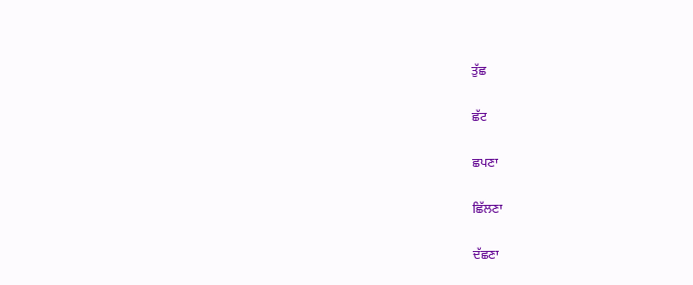ਤੁੱਛ

ਛੱਟ

ਛਪਣਾ

ਛਿੱਲਣਾ

ਦੱਛਣਾ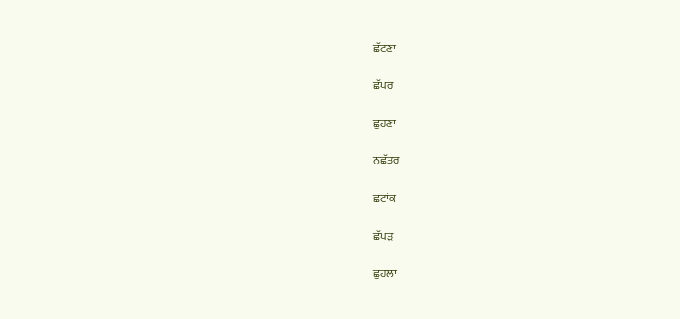ਛੱਟਣਾ

ਛੱਪਰ

ਛੁਹਣਾ

ਨਛੱਤਰ

ਛਟਾਂਕ

ਛੱਪਡ਼

ਛੁਹਲਾ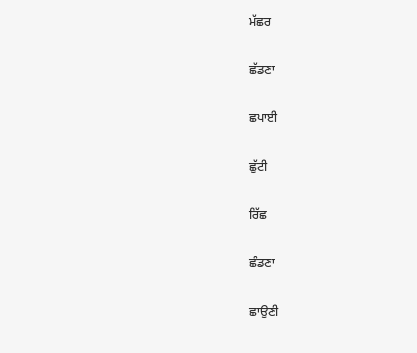ਮੱਛਰ

ਛੱਡਣਾ

ਛਪਾਈ

ਛੁੱਟੀ

ਰਿੱਛ

ਛੰਡਣਾ

ਛਾਉਣੀ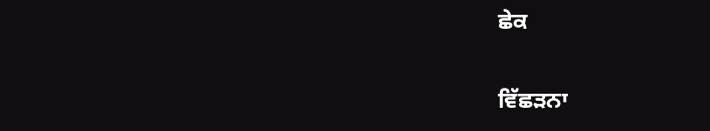ਛੇਕ

ਵਿੱਛਡ਼ਨਾ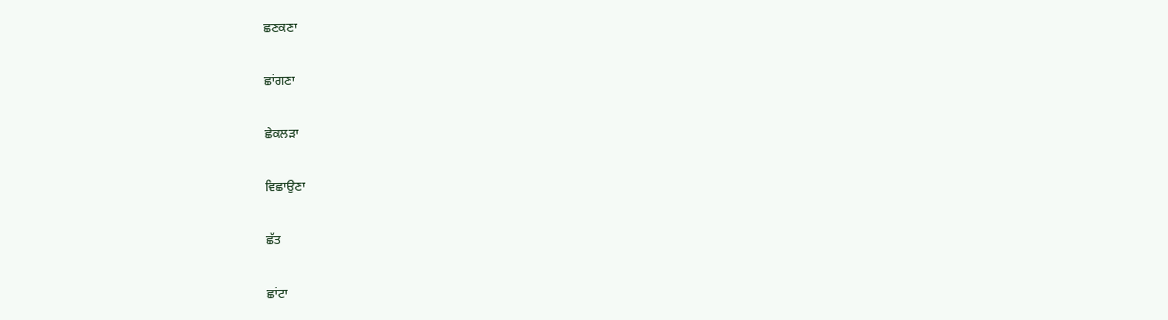ਛਣਕਣਾ

ਛਾਂਗਣਾ

ਛੇਕਲਡ਼ਾ

ਵਿਛਾਉਣਾ

ਛੱਤ

ਛਾਂਟਾ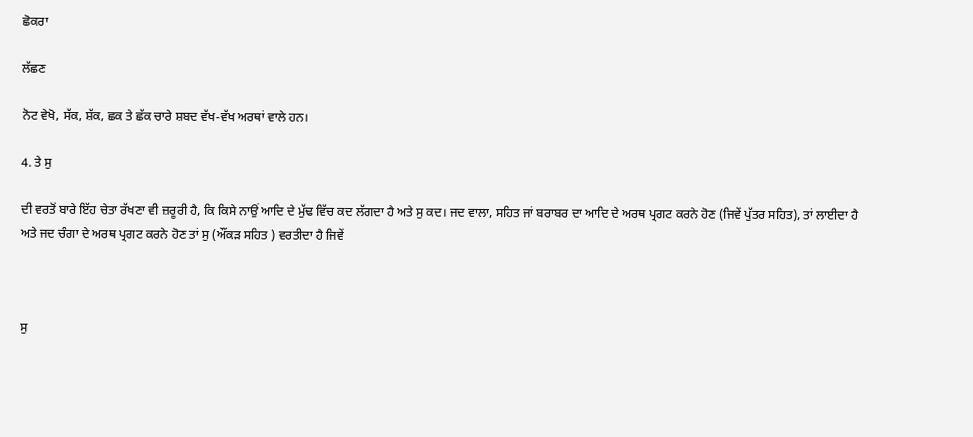ਛੋਕਰਾ

ਲੱਛਣ

ਨੋਟ ਵੇਖੋ, ਸੱਕ, ਸ਼ੱਕ, ਛਕ ਤੇ ਛੱਕ ਚਾਰੇ ਸ਼ਬਦ ਵੱਖ-ਵੱਖ ਅਰਥਾਂ ਵਾਲੇ ਹਨ।

4. ਤੇ ਸੁ

ਦੀ ਵਰਤੋਂ ਬਾਰੇ ਇੱਹ ਚੇਤਾ ਰੱਖਣਾ ਵੀ ਜ਼ਰੂਰੀ ਹੈ, ਕਿ ਕਿਸੇ ਨਾਉਂ ਆਦਿ ਦੇ ਮੁੱਢ ਵਿੱਚ ਕਦ ਲੱਗਦਾ ਹੈ ਅਤੇ ਸੁ ਕਦ। ਜਦ ਵਾਲਾ, ਸਹਿਤ ਜਾਂ ਬਰਾਬਰ ਦਾ ਆਦਿ ਦੇ ਅਰਥ ਪ੍ਰਗਟ ਕਰਨੇ ਹੋਣ (ਜਿਵੇਂ ਪੁੱਤਰ ਸਹਿਤ), ਤਾਂ ਲਾਈਦਾ ਹੈ ਅਤੇ ਜਦ ਚੰਗਾ ਦੇ ਅਰਥ ਪ੍ਰਗਟ ਕਰਨੇ ਹੋਣ ਤਾਂ ਸੁ (ਔਂਕਡ਼ ਸਹਿਤ ) ਵਰਤੀਦਾ ਹੈ ਜਿਵੇਂ



ਸੁ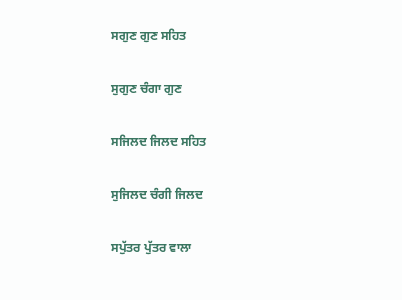ਸਗੁਣ ਗੁਣ ਸਹਿਤ

ਸੁਗੁਣ ਚੰਗਾ ਗੁਣ

ਸਜਿਲਦ ਜਿਲਦ ਸਹਿਤ

ਸੁਜਿਲਦ ਚੰਗੀ ਜਿਲਦ

ਸਪੁੱਤਰ ਪੁੱਤਰ ਵਾਲਾ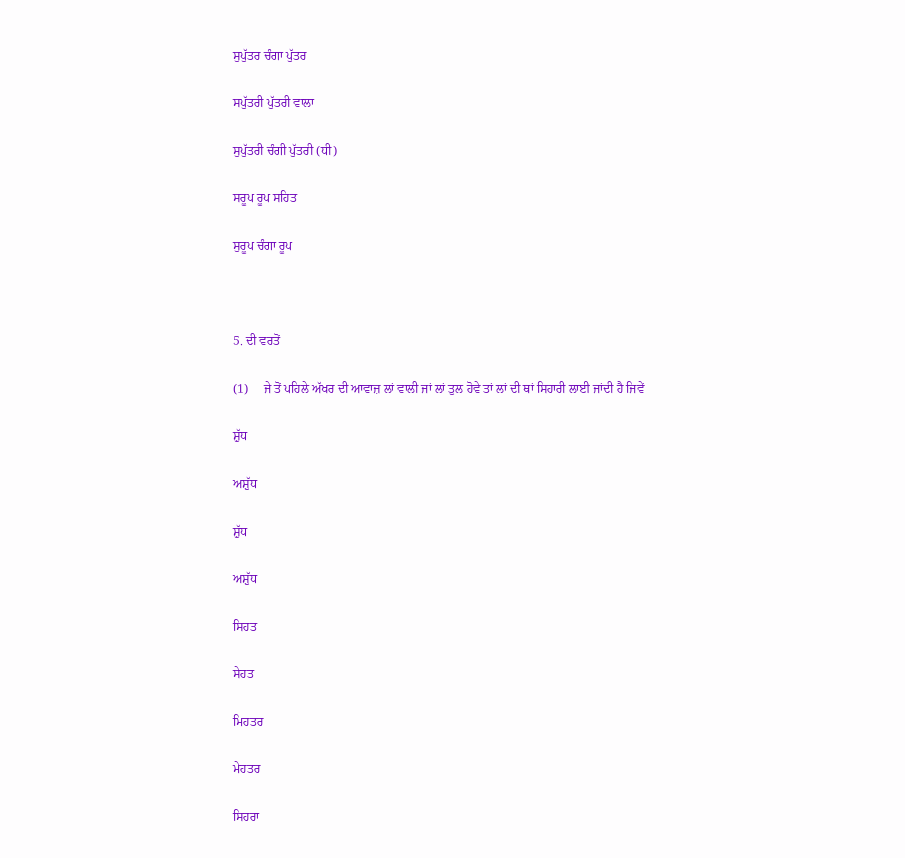ਸੁਪੁੱਤਰ ਚੰਗਾ ਪੁੱਤਰ

ਸਪੁੱਤਰੀ ਪੁੱਤਰੀ ਵਾਲਾ

ਸੁਪੁੱਤਰੀ ਚੰਗੀ ਪੁੱਤਰੀ (ਧੀ)

ਸਰੂਪ ਰੂਪ ਸਹਿਤ

ਸੁਰੂਪ ਚੰਗਾ ਰੂਪ



5. ਦੀ ਵਰਤੋਂ

(1)     ਜੇ ਤੋਂ ਪਹਿਲੇ ਅੱਖਰ ਦੀ ਆਵਾਜ਼ ਲਾਂ ਵਾਲੀ ਜਾਂ ਲਾਂ ਤੁਲ ਹੋਵੇ ਤਾਂ ਲਾਂ ਦੀ ਥਾਂ ਸਿਹਾਰੀ ਲਾਈ ਜਾਂਦੀ ਹੈ ਜਿਵੇਂ

ਸ਼ੁੱਧ

ਅਸ਼ੁੱਧ

ਸ਼ੁੱਧ

ਅਸ਼ੁੱਧ

ਸਿਹਤ

ਸੇਹਤ

ਮਿਹਤਰ

ਮੇਹਤਰ

ਸਿਹਰਾ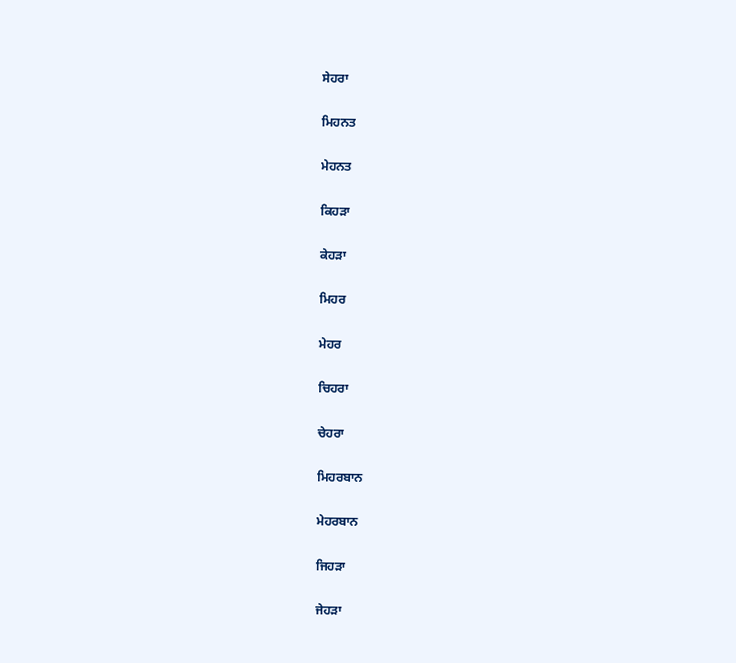ਸੇਹਰਾ

ਮਿਹਨਤ

ਮੇਹਨਤ

ਕਿਹਡ਼ਾ

ਕੇਹਡ਼ਾ

ਮਿਹਰ

ਮੇਹਰ

ਚਿਹਰਾ

ਚੇਹਰਾ

ਮਿਹਰਬਾਨ

ਮੇਹਰਬਾਨ

ਜਿਹਡ਼ਾ

ਜੇਹਡ਼ਾ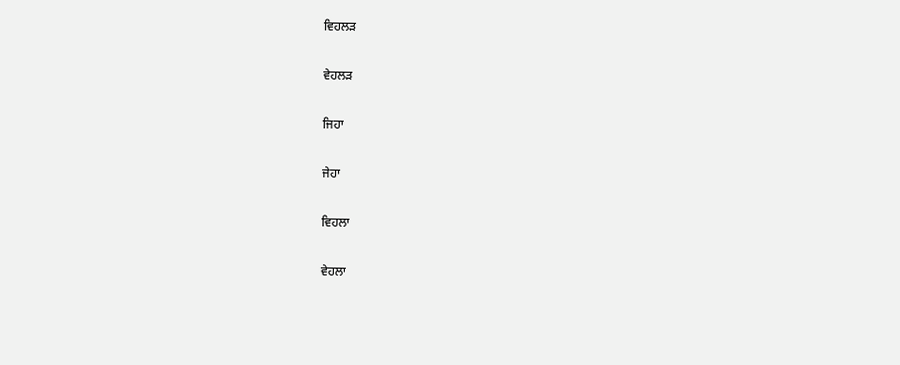ਵਿਹਲਡ਼

ਵੇਹਲਡ਼

ਜਿਹਾ

ਜੇਹਾ

ਵਿਹਲਾ

ਵੇਹਲਾ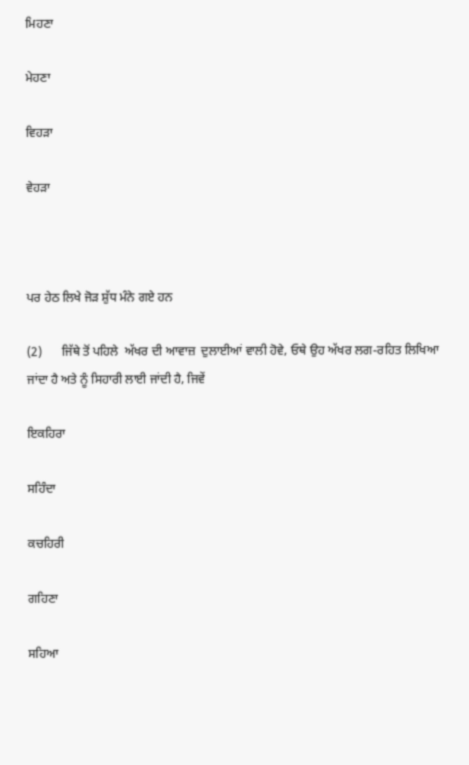ਮਿਹਣਾ

ਮੇਹਣਾ

ਵਿਹਡ਼ਾ

ਵੇਹਡ਼ਾ



ਪਰ ਹੇਠ ਲਿਖੇ ਜੋਡ਼ ਸ਼ੁੱਧ ਮੰਨੇ ਗਏ ਹਨ

(2)      ਜਿੱਥੇ ਤੋਂ ਪਹਿਲੇ  ਅੱਖਰ ਦੀ ਆਵਾਜ਼  ਦੁਲਾਈਆਂ ਵਾਲੀ ਹੋਵੇ, ਓਥੇ ਉਹ ਅੱਖਰ ਲਗ-ਰਹਿਤ ਲਿਖਿਆ ਜਾਂਦਾ ਹੈ ਅਤੇ ਨੂੰ ਸਿਹਾਰੀ ਲਾਈ ਜਾਂਦੀ ਹੈ, ਜਿਵੇਂ

ਇਕਹਿਰਾ

ਸਹਿੰਦਾ

ਕਚਹਿਰੀ

ਗਹਿਣਾ

ਸਹਿਆ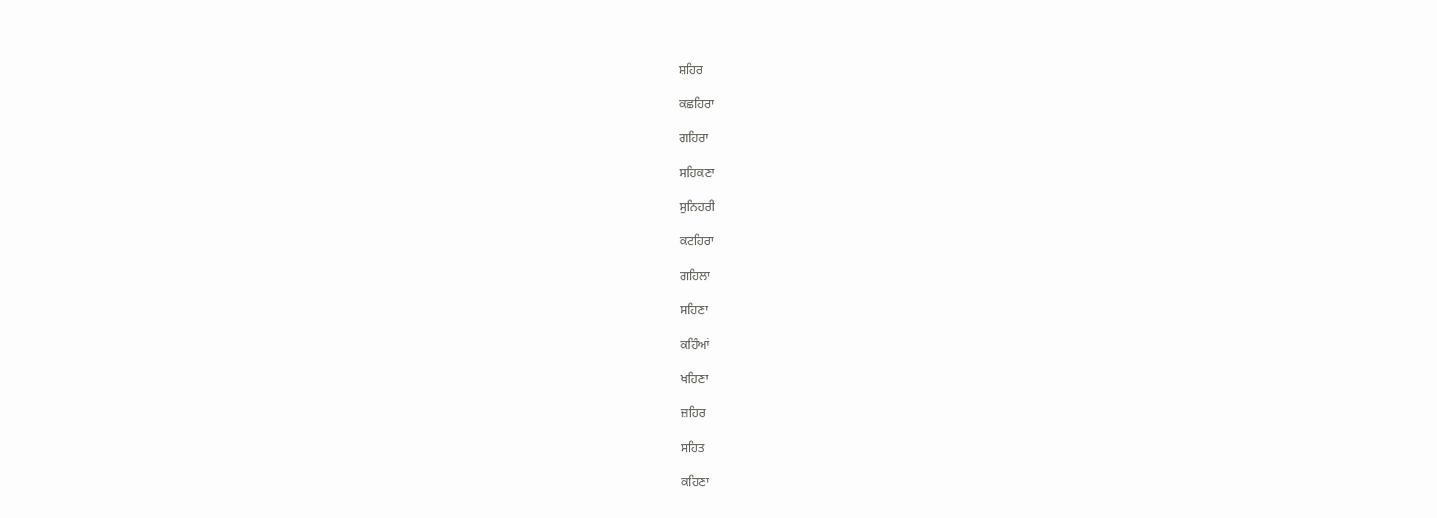ਸ਼ਹਿਰ

ਕਛਹਿਰਾ

ਗਹਿਰਾ

ਸਹਿਕਣਾ

ਸੁਨਿਹਰੀ

ਕਟਹਿਰਾ

ਗਹਿਲਾ

ਸਹਿਣਾ

ਕਹਿੰਆਂ

ਖਹਿਣਾ

ਜ਼ਹਿਰ

ਸਹਿਤ

ਕਹਿਣਾ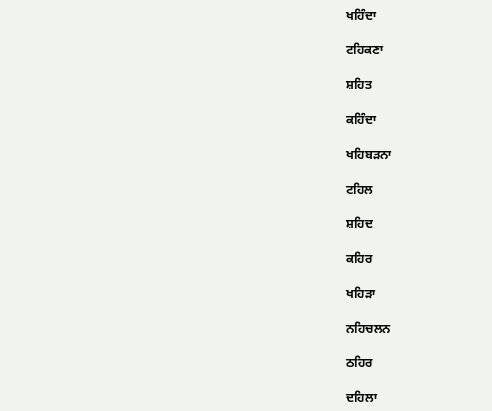ਖਹਿੰਦਾ

ਟਹਿਕਣਾ

ਸ਼ਹਿਤ

ਕਹਿੰਦਾ

ਖਹਿਬਡ਼ਨਾ

ਟਹਿਲ

ਸ਼ਹਿਦ

ਕਹਿਰ

ਖਹਿਡ਼ਾ

ਨਹਿਚਲਨ

ਠਹਿਰ

ਦਹਿਲਾ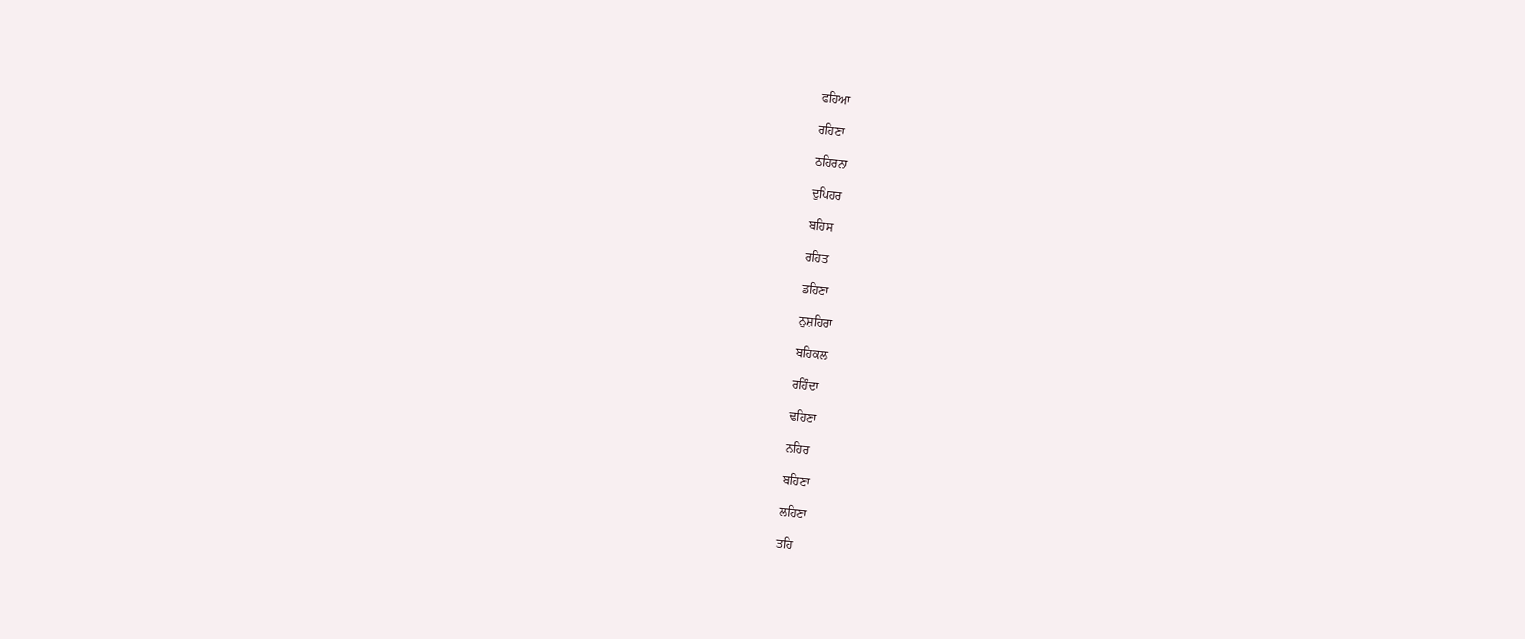ਫਹਿਆ

ਰਹਿਣਾ

ਠਹਿਰਨਾ

ਦੁਪਿਹਰ

ਬਹਿਸ

ਰਹਿਤ

ਡਹਿਣਾ

ਨੁਸ਼ਹਿਰਾ

ਬਹਿਕਲ

ਰਹਿੰਦਾ

ਢਹਿਣਾ

ਨਹਿਰ

ਬਹਿਣਾ

ਲਹਿਣਾ

ਤਹਿ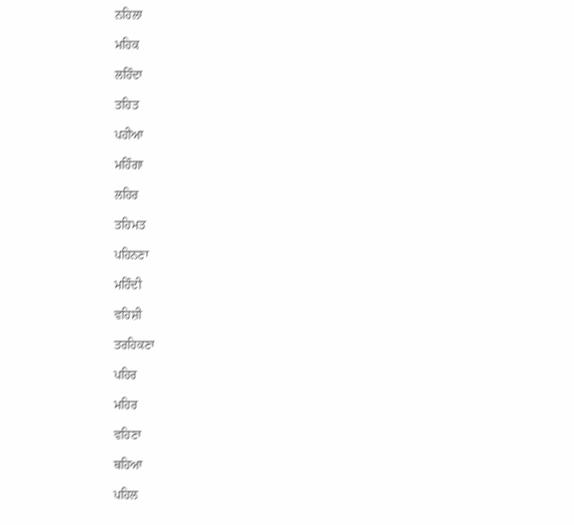ਨਹਿਲਾ

ਮਹਿਕ

ਲਹਿੰਦਾ

ਤਹਿਤ

ਪਹੀਆ

ਮਹਿੰਗਾ

ਲਹਿਰ

ਤਹਿਮਤ

ਪਹਿਨਣਾ

ਮਹਿੰਦੀ

ਵਹਿਸ਼ੀ

ਤਰਹਿਕਣਾ

ਪਹਿਰ

ਮਹਿਰ

ਵਹਿਣਾ

ਥਹਿਆ

ਪਹਿਲ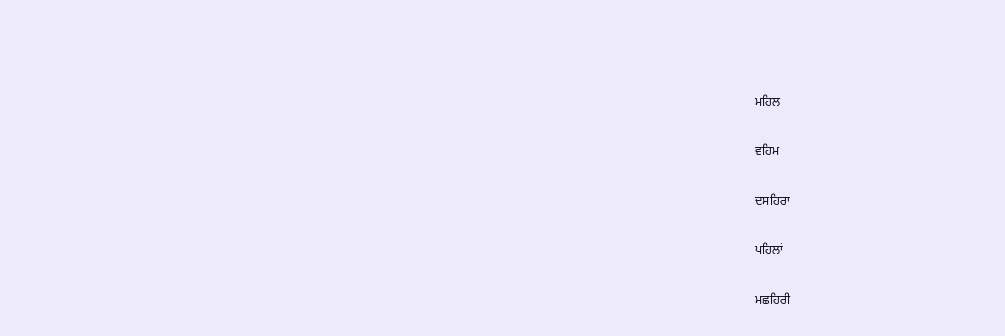ਮਹਿਲ

ਵਹਿਮ

ਦਸਹਿਰਾ

ਪਹਿਲਾਂ

ਮਛਹਿਰੀ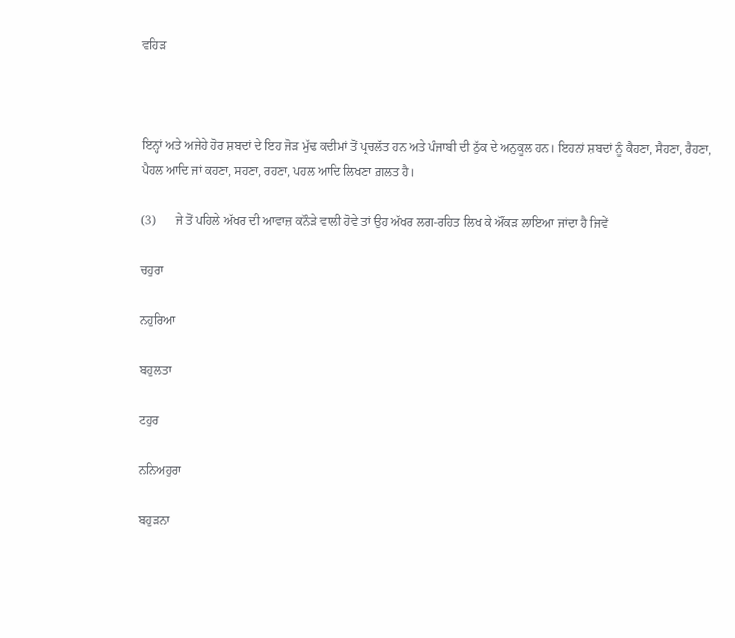ਵਹਿਡ਼



ਇਨ੍ਹਾਂ ਅਤੇ ਅਜੇਹੇ ਹੋਰ ਸ਼ਬਦਾਂ ਦੇ ਇਹ ਜੋਡ਼ ਮੁੱਢ ਕਦੀਮਾਂ ਤੋਂ ਪ੍ਰਚਲੱਤ ਹਨ ਅਤੇ ਪੰਜਾਬੀ ਦੀ ਠੁੱਕ ਦੇ ਅਨੁਕੂਲ ਹਨ। ਇਹਨਾਂ ਸ਼ਬਦਾਂ ਨੂੰ ਕੈਹਣਾ, ਸੈਹਣਾ, ਰੈਹਣਾ, ਪੈਹਲ ਆਦਿ ਜਾਂ ਕਹਣਾ, ਸਹਣਾ, ਰਹਣਾ, ਪਹਲ ਆਦਿ ਲਿਖਣਾ ਗ਼ਲਤ ਹੈ।

(3)      ਜੇ ਤੋਂ ਪਹਿਲੇ ਅੱਖਰ ਦੀ ਆਵਾਜ਼ ਕਨੌਡ਼ੇ ਵਾਲੀ ਹੋਵੇ ਤਾਂ ਉਹ ਅੱਖਰ ਲਗ-ਰਹਿਤ ਲਿਖ ਕੇ ਔਂਕਡ਼ ਲਾਇਆ ਜਾਂਦਾ ਹੈ ਜਿਵੇਂ

ਚਹੁਰਾ

ਨਹੁਰਿਆ

ਬਹੁਲਤਾ

ਟਹੁਰ

ਨਨਿਅਹੁਰਾ

ਬਹੁਡ਼ਨਾ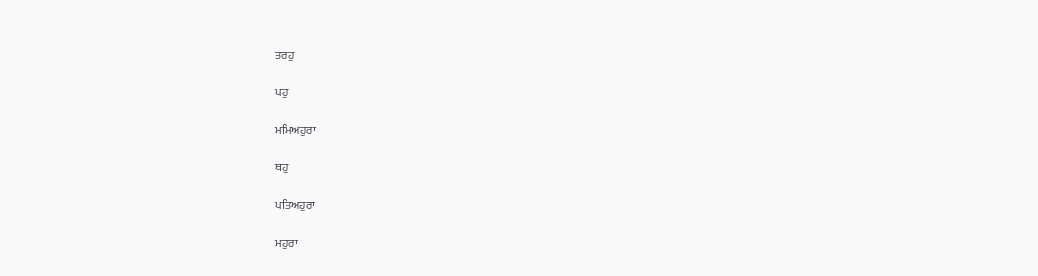ਤਰਹੁ

ਪਹੁ

ਮਮਿਅਹੁਰਾ

ਥਹੁ

ਪਤਿਅਹੁਰਾ

ਮਹੁਰਾ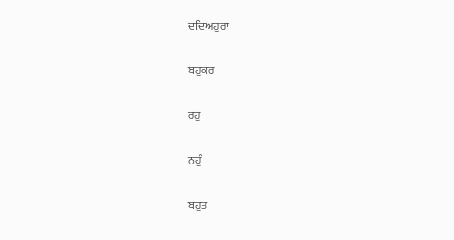ਦਦਿਅਹੁਰਾ

ਬਹੁਕਰ

ਰਹੁ

ਨਹੁੰ

ਬਹੁਤ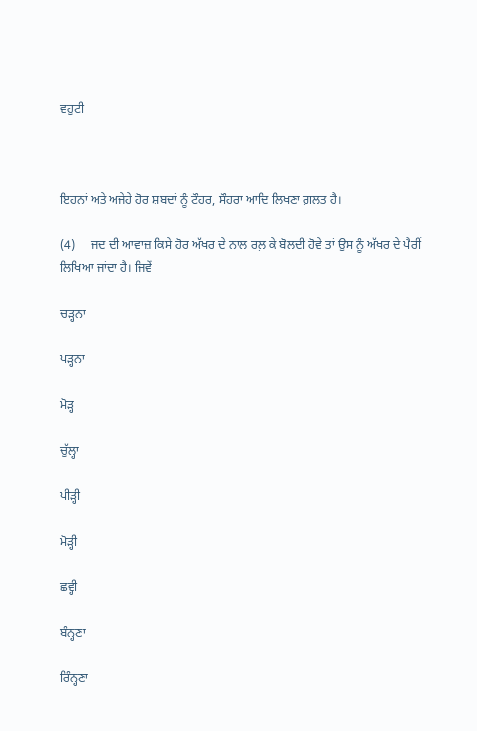ਵਹੁਟੀ



ਇਹਨਾਂ ਅਤੇ ਅਜੇਹੇ ਹੋਰ ਸ਼ਬਦਾਂ ਨੂੰ ਟੌਹਰ, ਸੌਹਰਾ ਆਦਿ ਲਿਖਣਾ ਗ਼ਲਤ ਹੈ।

(4)     ਜਦ ਦੀ ਆਵਾਜ਼ ਕਿਸੇ ਹੋਰ ਅੱਖਰ ਦੇ ਨਾਲ ਰਲ਼ ਕੇ ਬੋਲਦੀ ਹੋਵੇ ਤਾਂ ਉਸ ਨੂੰ ਅੱਖਰ ਦੇ ਪੈਰੀਂ ਲਿਖਿਆ ਜਾਂਦਾ ਹੈ। ਜਿਵੇਂ

ਚਡ਼੍ਹਨਾ

ਪਡ਼੍ਹਨਾ

ਮੋਡ਼੍ਹ

ਚੁੱਲ੍ਹਾ

ਪੀਡ਼੍ਹੀ

ਮੋਡ਼੍ਹੀ

ਛਵ੍ਹੀ

ਬੰਨ੍ਹਣਾ

ਰਿੰਨ੍ਹਣਾ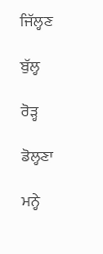ਜਿੱਲ੍ਹਣ

ਬੁੱਲ੍ਹ

ਰੋਡ਼੍ਹ

ਡੋਲ੍ਹਣਾ

ਮਨ੍ਹੇ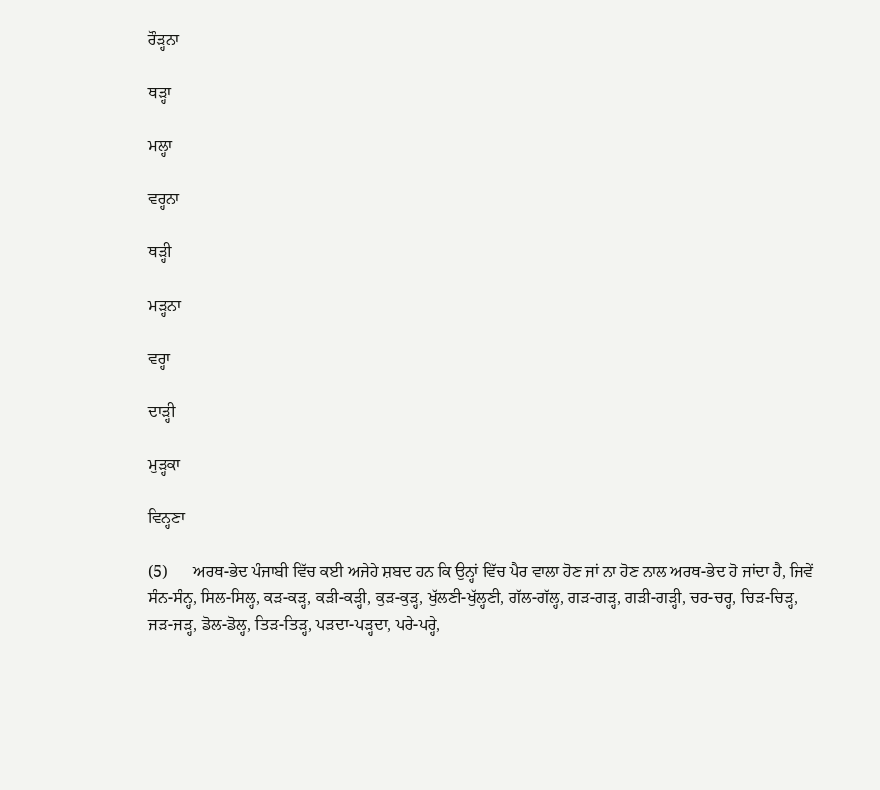ਰੌਡ਼੍ਹਨਾ

ਥਡ਼੍ਹਾ

ਮਲ੍ਹਾ

ਵਰ੍ਹਨਾ

ਥਡ਼੍ਹੀ

ਮਡ਼੍ਹਨਾ

ਵਰ੍ਹਾ

ਦਾਡ਼੍ਹੀ

ਮੁਡ਼੍ਹਕਾ

ਵਿਨ੍ਹਣਾ

(5)      ਅਰਥ-ਭੇਦ ਪੰਜਾਬੀ ਵਿੱਚ ਕਈ ਅਜੇਹੇ ਸ਼ਬਦ ਹਨ ਕਿ ਉਨ੍ਹਾਂ ਵਿੱਚ ਪੈਰ ਵਾਲਾ ਹੋਣ ਜਾਂ ਨਾ ਹੋਣ ਨਾਲ ਅਰਥ-ਭੇਦ ਹੋ ਜਾਂਦਾ ਹੈ, ਜਿਵੇਂ ਸੰਨ-ਸੰਨ੍ਹ, ਸਿਲ-ਸਿਲ੍ਹ, ਕਡ਼-ਕਡ਼੍ਹ, ਕਡ਼ੀ-ਕਡ਼੍ਹੀ, ਕੁਡ਼-ਕੁਡ਼੍ਹ, ਖੁੱਲਣੀ-ਖੁੱਲ੍ਹਣੀ, ਗੱਲ-ਗੱਲ੍ਹ, ਗਡ਼-ਗਡ਼੍ਹ, ਗਡ਼ੀ-ਗਡ਼੍ਹੀ, ਚਰ-ਚਰ੍ਹ, ਚਿਡ਼-ਚਿਡ਼੍ਹ, ਜਡ਼-ਜਡ਼੍ਹ, ਡੋਲ-ਡੋਲ੍ਹ, ਤਿਡ਼-ਤਿਡ਼੍ਹ, ਪਡ਼ਦਾ-ਪਡ਼੍ਹਦਾ, ਪਰੇ-ਪਰ੍ਹੇ,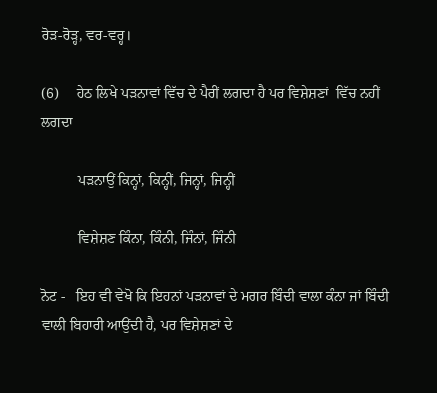ਰੋਡ਼-ਰੋਡ਼੍ਹ, ਵਰ-ਵਰ੍ਹ।

(6)     ਹੇਠ ਲਿਖੇ ਪਡ਼ਨਾਵਾਂ ਵਿੱਚ ਦੇ ਪੈਰੀਂ ਲਗਦਾ ਹੈ ਪਰ ਵਿਸ਼ੇਸ਼ਣਾਂ  ਵਿੱਚ ਨਹੀਂ ਲਗਦਾ

          ਪਡ਼ਨਾਉਂ ਕਿਨ੍ਹਾਂ, ਕਿਨ੍ਹੀਂ, ਜਿਨ੍ਹਾਂ, ਜਿਨ੍ਹੀਂ

          ਵਿਸ਼ੇਸ਼ਣ ਕਿੰਨਾ, ਕਿੰਨੀ, ਜਿੰਨਾਂ, ਜਿੰਨੀ

ਨੋਟ -   ਇਹ ਵੀ ਵੇਖੋ ਕਿ ਇਹਨਾਂ ਪਡ਼ਨਾਵਾਂ ਦੇ ਮਗਰ ਬਿੰਦੀ ਵਾਲਾ ਕੰਨਾ ਜਾਂ ਬਿੰਦੀ ਵਾਲੀ ਬਿਹਾਰੀ ਆਉਂਦੀ ਹੈ, ਪਰ ਵਿਸ਼ੇਸ਼ਣਾਂ ਦੇ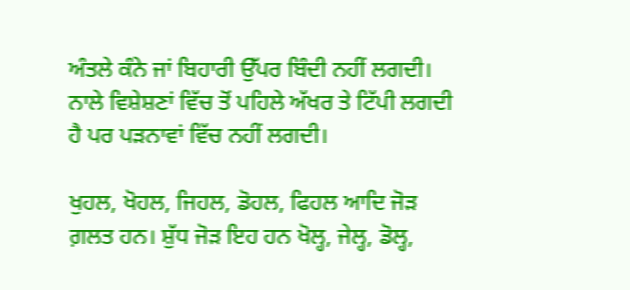ਅੰਤਲੇ ਕੰਨੇ ਜਾਂ ਬਿਹਾਰੀ ਉੱਪਰ ਬਿੰਦੀ ਨਹੀਂ ਲਗਦੀ। ਨਾਲੇ ਵਿਸ਼ੇਸ਼ਣਾਂ ਵਿੱਚ ਤੋਂ ਪਹਿਲੇ ਅੱਖਰ ਤੇ ਟਿੱਪੀ ਲਗਦੀ ਹੈ ਪਰ ਪਡ਼ਨਾਵਾਂ ਵਿੱਚ ਨਹੀਂ ਲਗਦੀ।

ਖੁਹਲ, ਖੋਹਲ, ਜਿਹਲ, ਡੋਹਲ, ਫਿਹਲ ਆਦਿ ਜੋਡ਼ ਗ਼ਲਤ ਹਨ। ਸ਼ੁੱਧ ਜੋਡ਼ ਇਹ ਹਨ ਖੋਲ੍ਹ, ਜੇਲ੍ਹ, ਡੋਲ੍ਹ,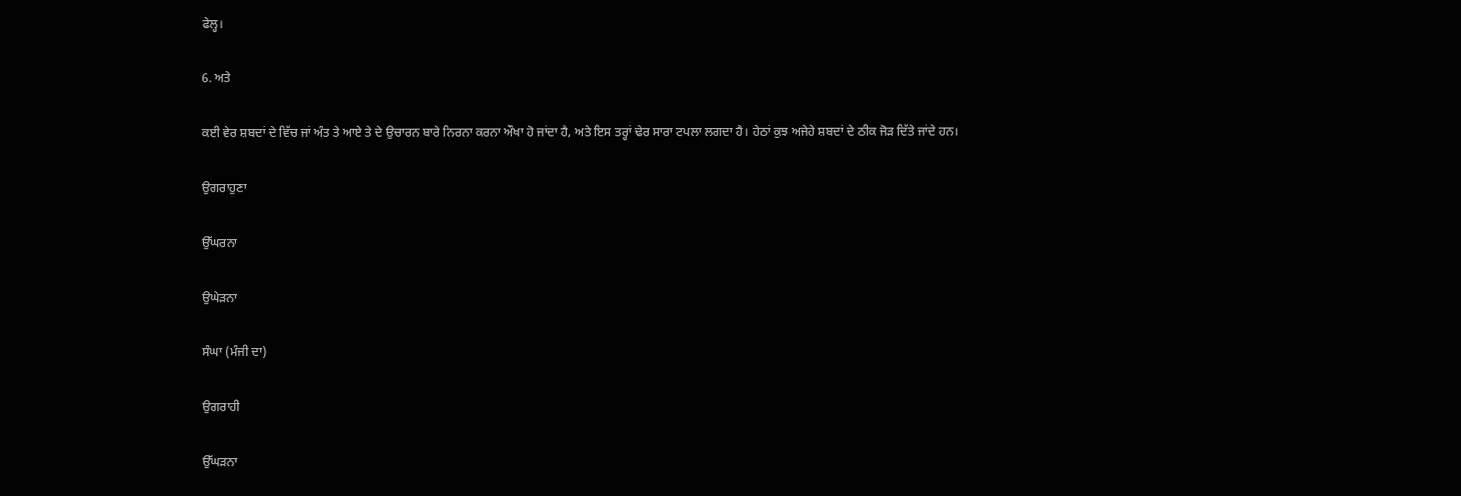ਫੇਲ੍ਹ।

6. ਅਤੇ

ਕਈ ਵੇਰ ਸ਼ਬਦਾਂ ਦੇ ਵਿੱਚ ਜਾਂ ਅੰਤ ਤੇ ਆਏ ਤੇ ਦੇ ਉਚਾਰਨ ਬਾਰੇ ਨਿਰਨਾ ਕਰਨਾ ਔਖਾ ਹੋ ਜਾਂਦਾ ਹੈ, ਅਤੇ ਇਸ ਤਰ੍ਹਾਂ ਢੇਰ ਸਾਰਾ ਟਪਲਾ ਲਗਦਾ ਹੈ। ਹੇਠਾਂ ਕੁਝ ਅਜੇਹੇ ਸ਼ਬਦਾਂ ਦੇ ਠੀਕ ਜੋਡ਼ ਦਿੱਤੇ ਜਾਂਦੇ ਹਨ।

ਉਗਰਾਹੁਣਾ

ਉੱਘਰਨਾ

ਉਘੇਡ਼ਨਾ

ਸੰਘਾ (ਮੰਜੀ ਦਾ)

ਉਗਰਾਹੀ

ਉੱਘਡ਼ਨਾ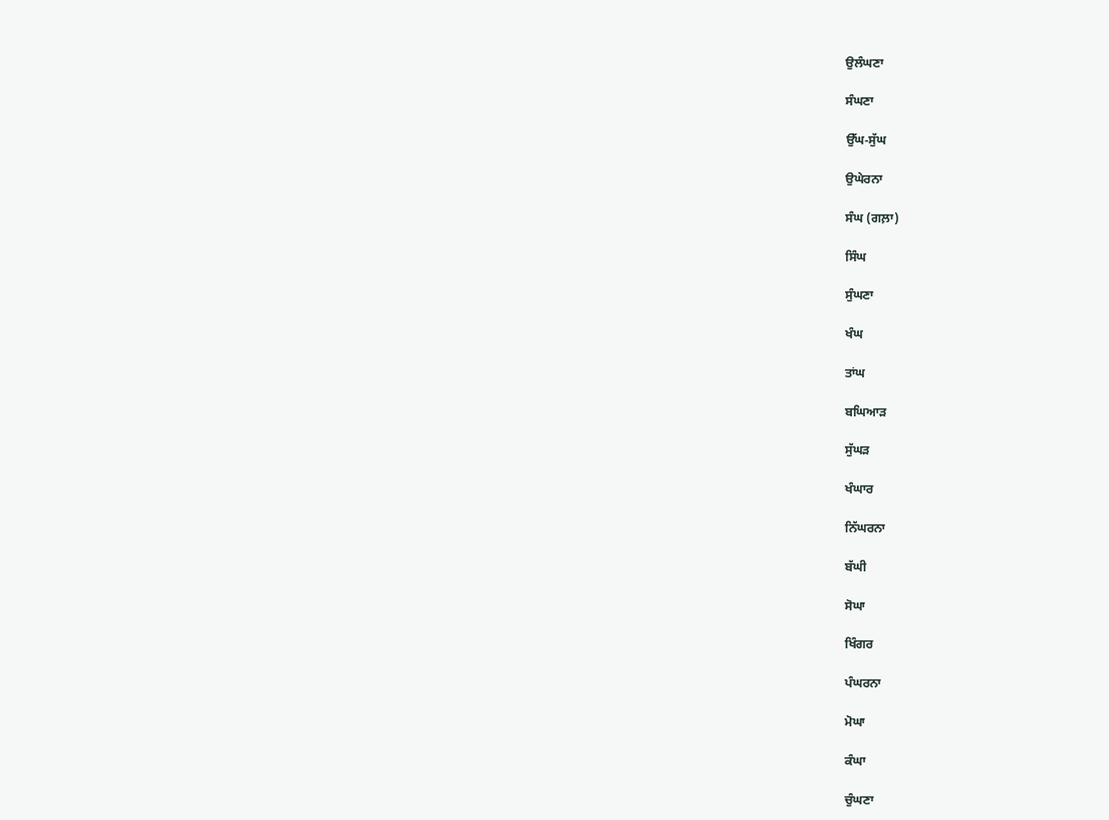ਉਲੰਘਣਾ

ਸੰਘਣਾ

ਉੱਘ-ਸੁੱਘ

ਉਘੇਰਨਾ

ਸੰਘ (ਗਲ਼ਾ)

ਸਿੰਘ

ਸੁੰਘਣਾ

ਖੰਘ

ਤਾਂਘ

ਬਘਿਆਡ਼

ਸੁੱਘਡ਼

ਖੰਘਾਰ

ਨਿੱਘਰਨਾ

ਬੱਘੀ

ਸੋਘਾ

ਖਿੰਗਰ

ਪੰਘਰਨਾ

ਮੋਘਾ

ਕੰਘਾ

ਚੁੰਘਣਾ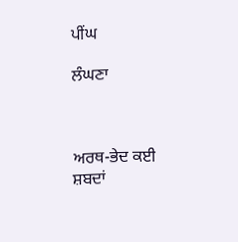ਪੀਂਘ

ਲੰਘਣਾ



ਅਰਥ-ਭੇਦ ਕਈ ਸ਼ਬਦਾਂ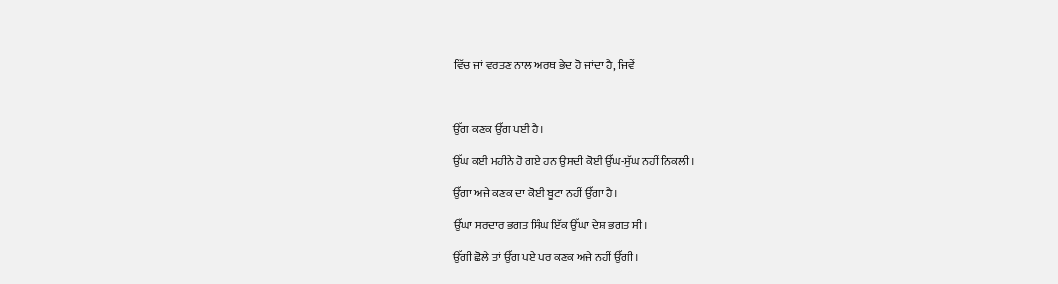ਵਿੱਚ ਜਾਂ ਵਰਤਣ ਨਾਲ ਅਰਥ ਭੇਦ ਹੋ ਜਾਂਦਾ ਹੈ, ਜਿਵੇਂ



ਉੱਗ ਕਣਕ ਉੱਗ ਪਈ ਹੈ।

ਉੱਘ ਕਈ ਮਹੀਨੇ ਹੋ ਗਏ ਹਨ ਉਸਦੀ ਕੋਈ ਉੱਘ-ਸੁੱਘ ਨਹੀਂ ਨਿਕਲੀ।

ਉੱਗਾ ਅਜੇ ਕਣਕ ਦਾ ਕੋਈ ਬੂਟਾ ਨਹੀਂ ਉੱਗਾ ਹੈ।

ਉੱਘਾ ਸਰਦਾਰ ਭਗਤ ਸਿੰਘ ਇੱਕ ਉੱਘਾ ਦੇਸ਼ ਭਗਤ ਸੀ।

ਉੱਗੀ ਛੋਲੇ ਤਾਂ ਉੱਗ ਪਏ ਪਰ ਕਣਕ ਅਜੇ ਨਹੀਂ ਉੱਗੀ।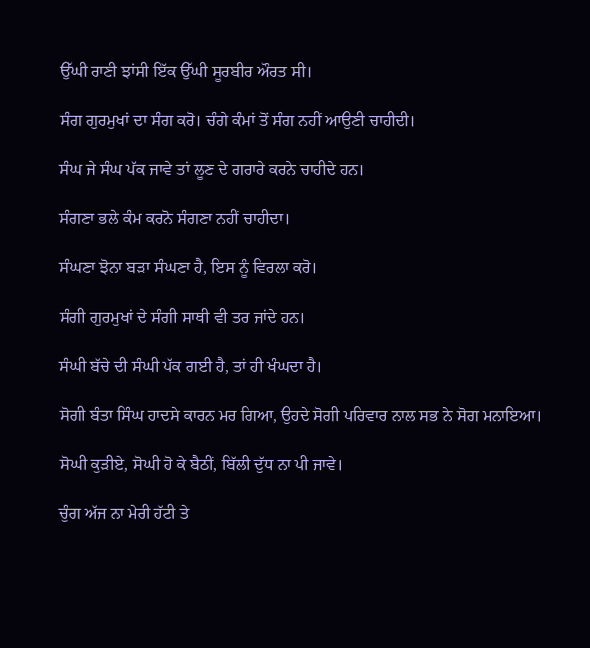ਉੱਘੀ ਰਾਣੀ ਝਾਂਸੀ ਇੱਕ ਉੱਘੀ ਸੂਰਬੀਰ ਔਰਤ ਸੀ।

ਸੰਗ ਗੁਰਮੁਖਾਂ ਦਾ ਸੰਗ ਕਰੋ। ਚੰਗੇ ਕੰਮਾਂ ਤੋਂ ਸੰਗ ਨਹੀਂ ਆਉਣੀ ਚਾਹੀਦੀ।

ਸੰਘ ਜੇ ਸੰਘ ਪੱਕ ਜਾਵੇ ਤਾਂ ਲੂਣ ਦੇ ਗਰਾਰੇ ਕਰਨੇ ਚਾਹੀਦੇ ਹਨ।

ਸੰਗਣਾ ਭਲੇ ਕੰਮ ਕਰਨੋ ਸੰਗਣਾ ਨਹੀਂ ਚਾਹੀਦਾ।

ਸੰਘਣਾ ਝੋਨਾ ਬਡ਼ਾ ਸੰਘਣਾ ਹੈ, ਇਸ ਨੂੰ ਵਿਰਲਾ ਕਰੋ।

ਸੰਗੀ ਗੁਰਮੁਖਾਂ ਦੇ ਸੰਗੀ ਸਾਥੀ ਵੀ ਤਰ ਜਾਂਦੇ ਹਨ।

ਸੰਘੀ ਬੱਚੇ ਦੀ ਸੰਘੀ ਪੱਕ ਗਈ ਹੈ, ਤਾਂ ਹੀ ਖੰਘਦਾ ਹੈ।

ਸੋਗੀ ਬੰਤਾ ਸਿੰਘ ਹਾਦਸੇ ਕਾਰਨ ਮਰ ਗਿਆ, ਉਹਦੇ ਸੋਗੀ ਪਰਿਵਾਰ ਨਾਲ ਸਭ ਨੇ ਸੋਗ ਮਨਾਇਆ।

ਸੋਘੀ ਕੁਡ਼ੀਏ, ਸੋਘੀ ਹੋ ਕੇ ਬੈਠੀਂ, ਬਿੱਲੀ ਦੁੱਧ ਨਾ ਪੀ ਜਾਵੇ।

ਚੁੰਗ ਅੱਜ ਨਾ ਮੇਰੀ ਹੱਟੀ ਤੇ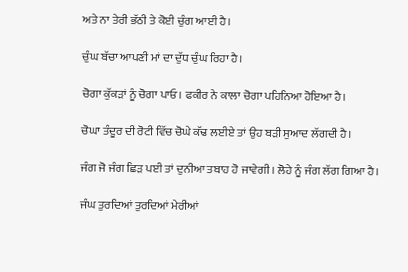ਅਤੇ ਨਾ ਤੇਰੀ ਭੱਠੀ ਤੇ ਕੋਈ ਚੁੰਗ ਆਈ ਹੈ।

ਚੁੰਘ ਬੱਚਾ ਆਪਣੀ ਮਾਂ ਦਾ ਦੁੱਧ ਚੁੰਘ ਰਿਹਾ ਹੈ।

ਚੋਗਾ ਕੁੱਕਡ਼ਾਂ ਨੂੰ ਚੋਗਾ ਪਾਓ। ਫਕੀਰ ਨੇ ਕਾਲਾ ਚੋਗਾ ਪਹਿਨਿਆ ਹੋਇਆ ਹੈ।

ਚੋਘਾ ਤੰਦੂਰ ਦੀ ਰੋਟੀ ਵਿੱਚ ਚੋਘੇ ਕੱਢ ਲਈਏ ਤਾਂ ਉਹ ਬਡ਼ੀ ਸੁਆਦ ਲੱਗਦੀ ਹੈ।

ਜੰਗ ਜੋ ਜੰਗ ਛਿਡ਼ ਪਈ ਤਾਂ ਦੁਨੀਆ ਤਬਾਹ ਹੋ ਜਾਵੇਗੀ। ਲੋਹੇ ਨੂੰ ਜੰਗ ਲੱਗ ਗਿਆ ਹੈ।

ਜੰਘ ਤੁਰਦਿਆਂ ਤੁਰਦਿਆਂ ਮੇਰੀਆਂ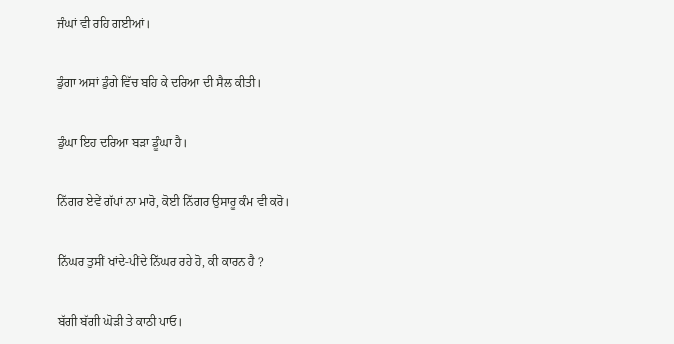ਜੰਘਾਂ ਵੀ ਰਹਿ ਗਈਆਂ।

ਡੁੰਗਾ ਅਸਾਂ ਡੁੰਗੇ ਵਿੱਚ ਬਹਿ ਕੇ ਦਰਿਆ ਦੀ ਸੈਲ ਕੀਤੀ।

ਡੁੰਘਾ ਇਹ ਦਰਿਆ ਬਡ਼ਾ ਡੂੰਘਾ ਹੈ।

ਨਿੱਗਰ ਏਵੇਂ ਗੱਪਾਂ ਨਾ ਮਾਰੋ, ਕੋਈ ਨਿੱਗਰ ਉਸਾਰੂ ਕੰਮ ਵੀ ਕਰੋ।

ਨਿੱਘਰ ਤੁਸੀਂ ਖਾਂਦੇ-ਪੀਂਦੇ ਨਿੱਘਰ ਰਹੇ ਹੋ, ਕੀ ਕਾਰਨ ਹੈ ?

ਬੱਗੀ ਬੱਗੀ ਘੋਡ਼ੀ ਤੇ ਕਾਠੀ ਪਾਓ।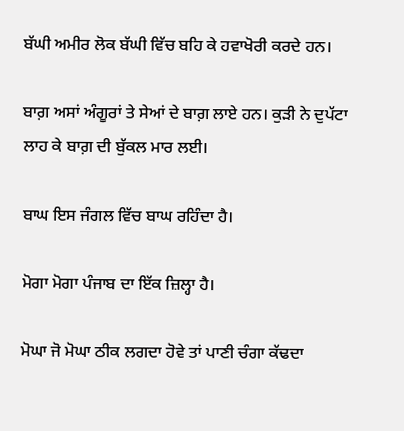ਬੱਘੀ ਅਮੀਰ ਲੋਕ ਬੱਘੀ ਵਿੱਚ ਬਹਿ ਕੇ ਹਵਾਖੋਰੀ ਕਰਦੇ ਹਨ।

ਬਾਗ਼ ਅਸਾਂ ਅੰਗੂਰਾਂ ਤੇ ਸੇਆਂ ਦੇ ਬਾਗ਼ ਲਾਏ ਹਨ। ਕੁਡ਼ੀ ਨੇ ਦੁਪੱਟਾ ਲਾਹ ਕੇ ਬਾਗ਼ ਦੀ ਬੁੱਕਲ ਮਾਰ ਲਈ।

ਬਾਘ ਇਸ ਜੰਗਲ ਵਿੱਚ ਬਾਘ ਰਹਿੰਦਾ ਹੈ।

ਮੋਗਾ ਮੋਗਾ ਪੰਜਾਬ ਦਾ ਇੱਕ ਜ਼ਿਲ੍ਹਾ ਹੈ।

ਮੋਘਾ ਜੋ ਮੋਘਾ ਠੀਕ ਲਗਦਾ ਹੋਵੇ ਤਾਂ ਪਾਣੀ ਚੰਗਾ ਕੱਢਦਾ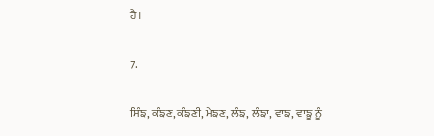ਹੈ।

7.

ਸਿੰਙ, ਕੰਙਣ, ਕੰਙਣੀ, ਮੇਙਣ, ਲੰਙ, ਲੰਙਾ, ਵਾਙ, ਵਾਙੂ ਨੂੰ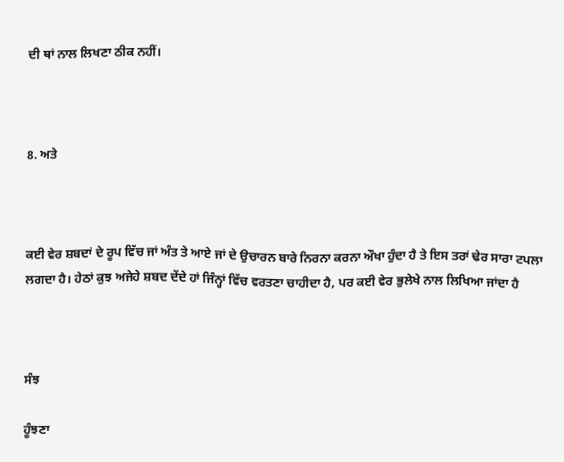ਦੀ ਥਾਂ ਨਾਲ ਲਿਖਣਾ ਠੀਕ ਨਹੀਂ।



8. ਅਤੇ



ਕਈ ਵੇਰ ਸ਼ਬਦਾਂ ਦੇ ਰੂਪ ਵਿੱਚ ਜਾਂ ਅੰਤ ਤੇ ਆਏ ਜਾਂ ਦੇ ਉਚਾਰਨ ਬਾਰੇ ਨਿਰਨਾ ਕਰਨਾ ਔਖਾ ਹੁੰਦਾ ਹੈ ਤੇ ਇਸ ਤਰਾਂ ਢੇਰ ਸਾਰਾ ਟਪਲਾ ਲਗਦਾ ਹੈ। ਹੇਠਾਂ ਕੁਝ ਅਜੇਹੇ ਸ਼ਬਦ ਦੇਂਦੇ ਹਾਂ ਜਿੰਨ੍ਹਾਂ ਵਿੱਚ ਵਰਤਣਾ ਚਾਹੀਦਾ ਹੈ, ਪਰ ਕਈ ਵੇਰ ਭੁਲੇਖੇ ਨਾਲ ਲਿਖਿਆ ਜਾਂਦਾ ਹੈ



ਸੰਝ

ਹੂੰਝਣਾ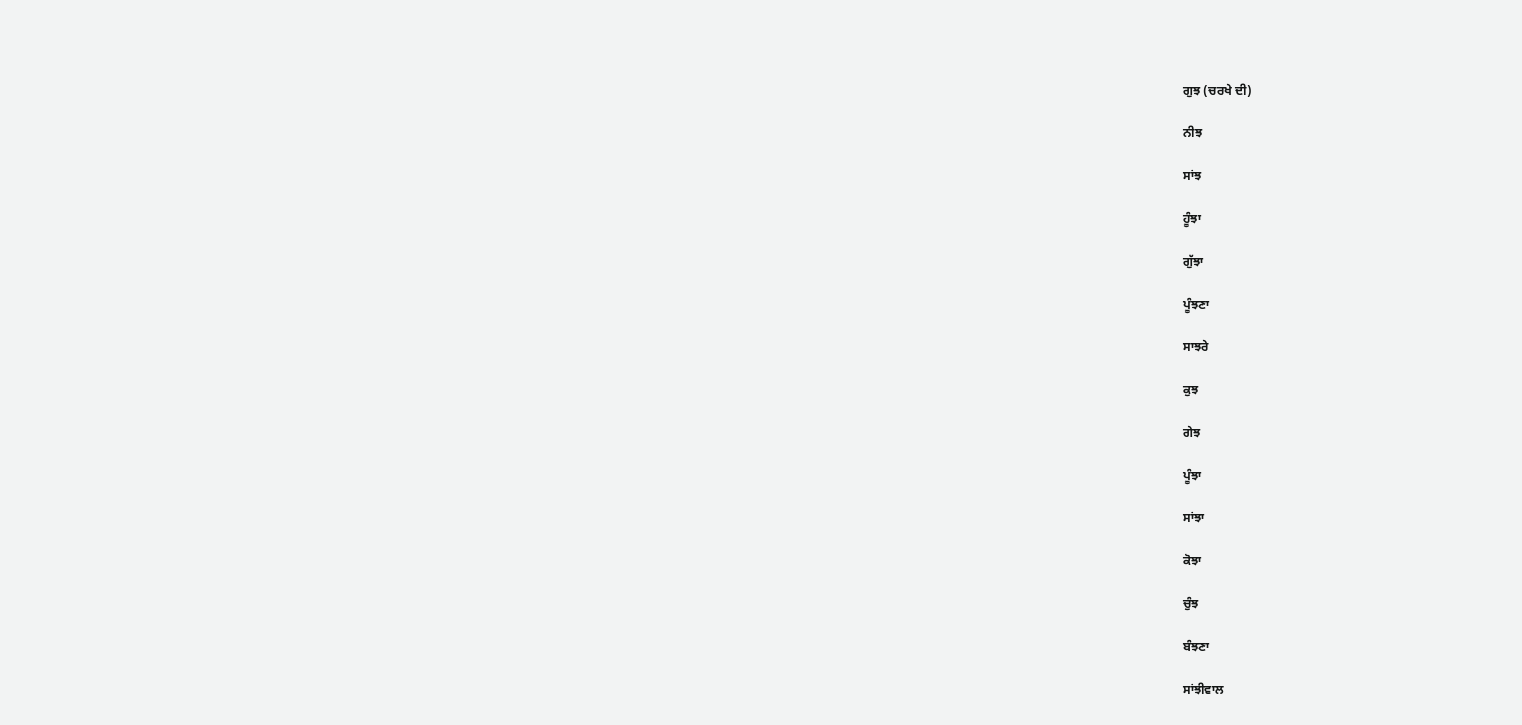ਗੁਝ (ਚਰਖੇ ਦੀ)

ਨੀਝ

ਸਾਂਝ

ਹੂੰਝਾ

ਗੁੱਝਾ

ਪੂੰਝਣਾ

ਸਾਝਰੇ

ਕੁਝ

ਗੇਝ

ਪੂੰਝਾ

ਸਾਂਝਾ

ਕੋਝਾ

ਚੁੰਝ

ਬੰਝਣਾ

ਸਾਂਝੀਵਾਲ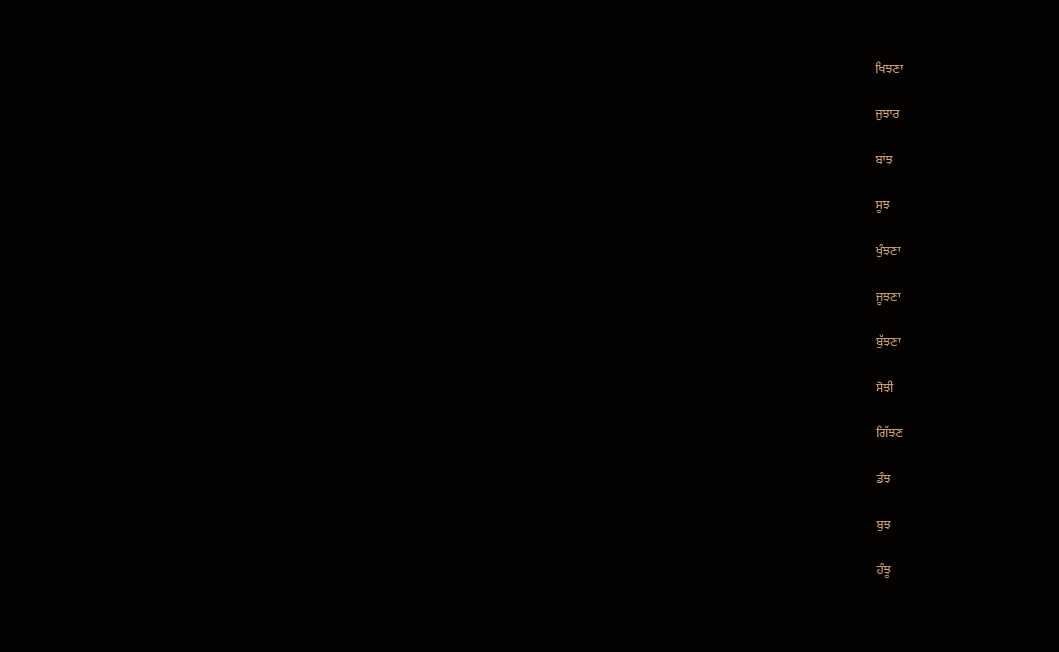ਖਿਝਣਾ

ਜੁਝਾਰ

ਬਾਂਝ

ਸੂਝ

ਖੁੰਝਣਾ

ਜੂਝਣਾ

ਬੁੱਝਣਾ

ਸੋਝੀ

ਗਿੱਝਣ

ਡੰਝ

ਬੁਝ

ਹੰਝੂ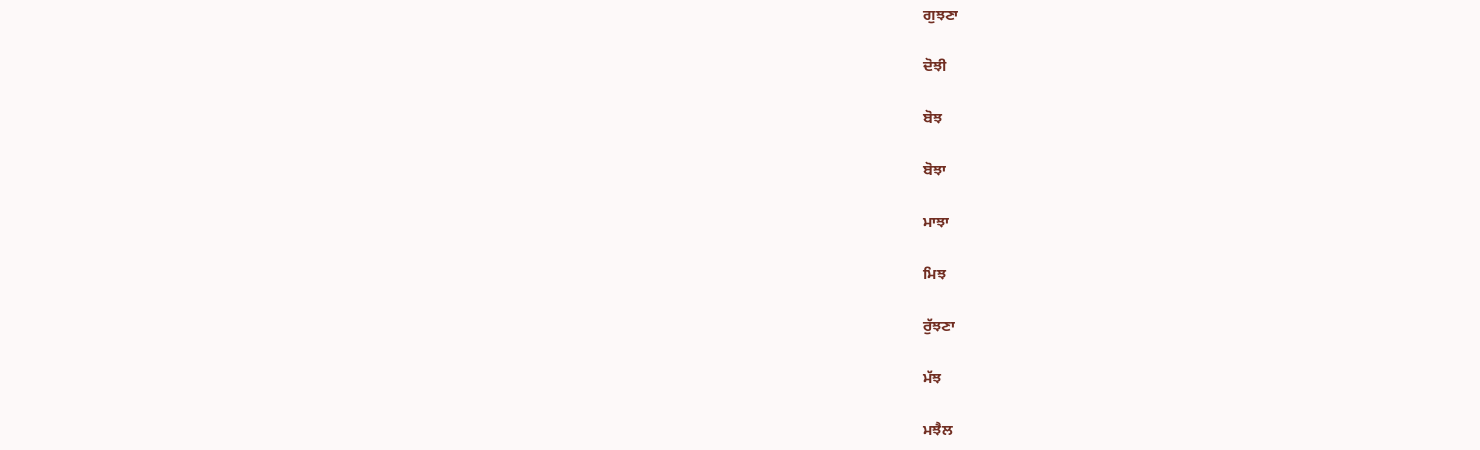ਗੁਝਣਾ

ਦੋਝੀ

ਬੋਝ

ਬੋਝਾ

ਮਾਝਾ

ਮਿਝ

ਰੁੱਝਣਾ

ਮੱਝ

ਮਝੈਲ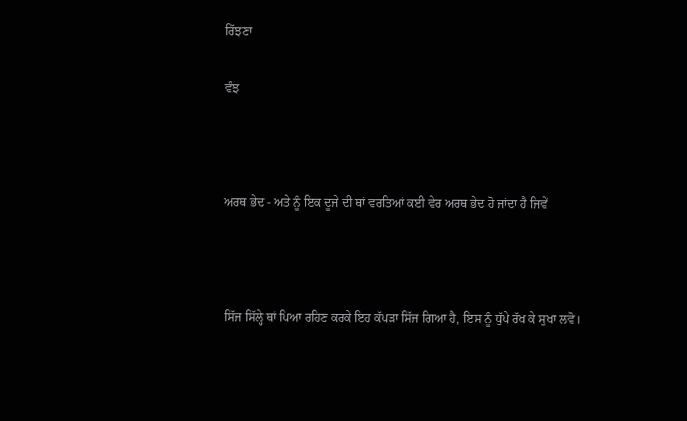ਰਿੱਝਣਾ

ਵੰਝ



ਅਰਥ ਭੇਦ - ਅਤੇ ਨੂੰ ਇਕ ਦੂਜੇ ਦੀ ਥਾਂ ਵਰਤਿਆਂ ਕਈ ਵੇਰ ਅਰਥ ਭੇਦ ਹੋ ਜਾਂਦਾ ਹੈ ਜਿਵੇਂ



ਸਿੱਜ ਸਿੱਲ੍ਹੇ ਥਾਂ ਪਿਆ ਰਹਿਣ ਕਰਕੇ ਇਹ ਕੱਪਡ਼ਾ ਸਿੱਜ ਗਿਆ ਹੈ, ਇਸ ਨੂੰ ਧੁੱਪੇ ਰੱਖ ਕੇ ਸੁਖਾ ਲਵੋ।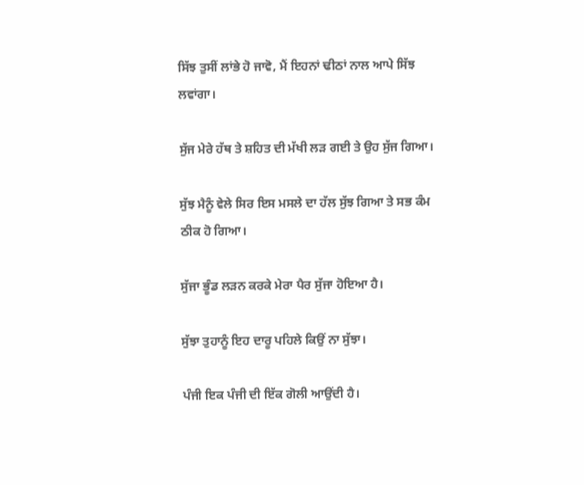ਸਿੱਝ ਤੁਸੀਂ ਲਾਂਭੇ ਹੋ ਜਾਵੋ, ਮੈਂ ਇਹਨਾਂ ਢੀਠਾਂ ਨਾਲ ਆਪੇ ਸਿੱਝ ਲਵਾਂਗਾ।

ਸੁੱਜ ਮੇਰੇ ਹੱਥ ਤੇ ਸ਼ਹਿਤ ਦੀ ਮੱਖੀ ਲਡ਼ ਗਈ ਤੇ ਉਹ ਸੁੱਜ ਗਿਆ।

ਸੁੱਝ ਮੈਨੂੰ ਵੇਲੇ ਸਿਰ ਇਸ ਮਸਲੇ ਦਾ ਹੱਲ ਸੁੱਝ ਗਿਆ ਤੇ ਸਭ ਕੰਮ ਠੀਕ ਹੋ ਗਿਆ।

ਸੁੱਜਾ ਭੂੰਡ ਲਡ਼ਨ ਕਰਕੇ ਮੇਰਾ ਪੈਰ ਸੁੱਜਾ ਹੋਇਆ ਹੈ।

ਸੁੱਝਾ ਤੁਹਾਨੂੰ ਇਹ ਦਾਰੂ ਪਹਿਲੇ ਕਿਉਂ ਨਾ ਸੁੱਝਾ।

ਪੰਜੀ ਇਕ ਪੰਜੀ ਦੀ ਇੱਕ ਗੋਲੀ ਆਉਂਦੀ ਹੈ।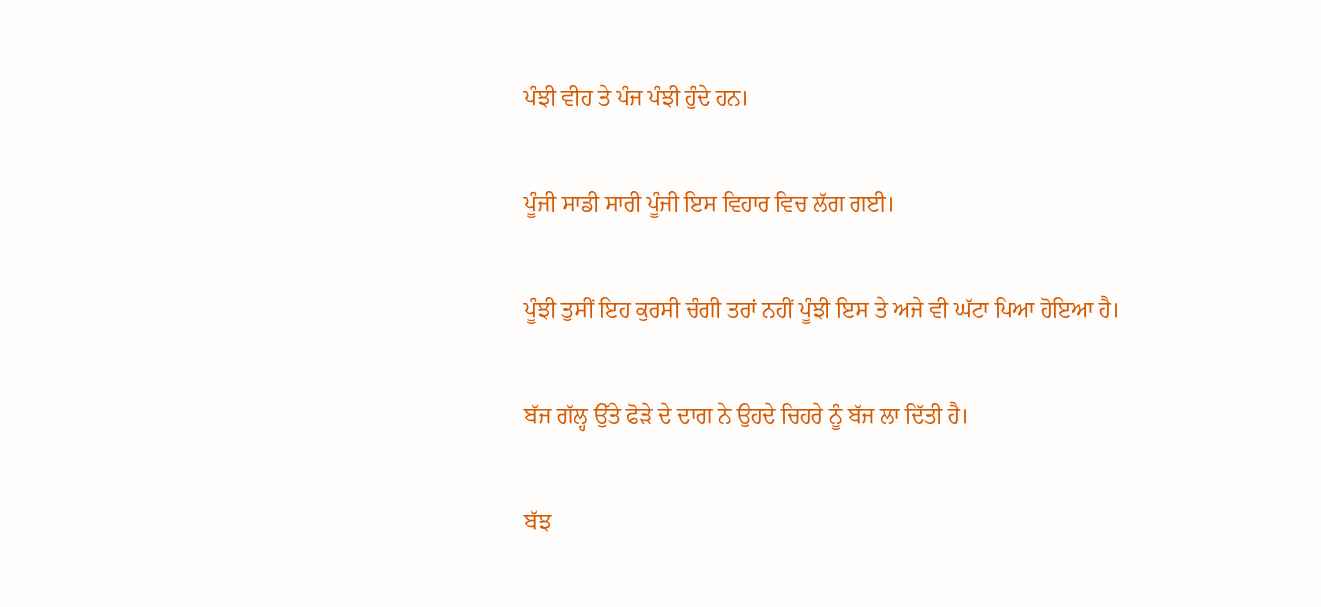ਪੰਝੀ ਵੀਹ ਤੇ ਪੰਜ ਪੰਝੀ ਹੁੰਦੇ ਹਨ।

ਪੂੰਜੀ ਸਾਡੀ ਸਾਰੀ ਪੂੰਜੀ ਇਸ ਵਿਹਾਰ ਵਿਚ ਲੱਗ ਗਈ।

ਪੂੰਝੀ ਤੁਸੀਂ ਇਹ ਕੁਰਸੀ ਚੰਗੀ ਤਰਾਂ ਨਹੀਂ ਪੂੰਝੀ ਇਸ ਤੇ ਅਜੇ ਵੀ ਘੱਟਾ ਪਿਆ ਹੋਇਆ ਹੈ।

ਬੱਜ ਗੱਲ੍ਹ ਉੱਤੇ ਫੋਡ਼ੇ ਦੇ ਦਾਗ ਨੇ ਉਹਦੇ ਚਿਹਰੇ ਨੂੰ ਬੱਜ ਲਾ ਦਿੱਤੀ ਹੈ।

ਬੱਝ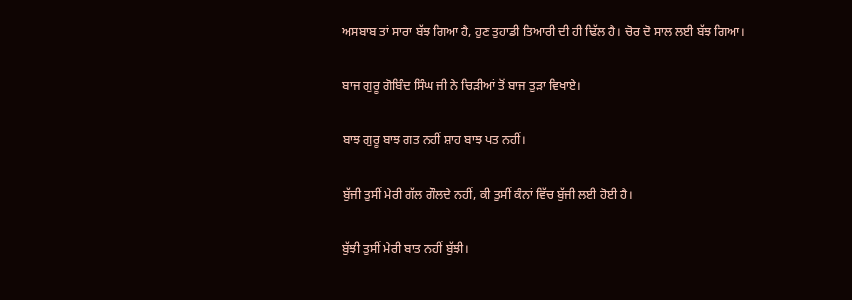ਅਸਬਾਬ ਤਾਂ ਸਾਰਾ ਬੱਝ ਗਿਆ ਹੈ, ਹੁਣ ਤੁਹਾਡੀ ਤਿਆਰੀ ਦੀ ਹੀ ਢਿੱਲ ਹੈ। ਚੋਰ ਦੋ ਸਾਲ ਲਈ ਬੱਝ ਗਿਆ।

ਬਾਜ ਗੁਰੂ ਗੋਬਿੰਦ ਸਿੰਘ ਜੀ ਨੇ ਚਿਡ਼ੀਆਂ ਤੋਂ ਬਾਜ ਤੁਡ਼ਾ ਵਿਖਾਏ।

ਬਾਝ ਗੁਰੂ ਬਾਝ ਗਤ ਨਹੀਂ ਸ਼ਾਹ ਬਾਝ ਪਤ ਨਹੀਂ।

ਬੁੱਜੀ ਤੁਸੀਂ ਮੇਰੀ ਗੱਲ ਗੌਲਦੇ ਨਹੀਂ, ਕੀ ਤੁਸੀਂ ਕੰਨਾਂ ਵਿੱਚ ਬੁੱਜੀ ਲਈ ਹੋਈ ਹੈ।

ਬੁੱਝੀ ਤੁਸੀਂ ਮੇਰੀ ਬਾਤ ਨਹੀਂ ਬੁੱਝੀ।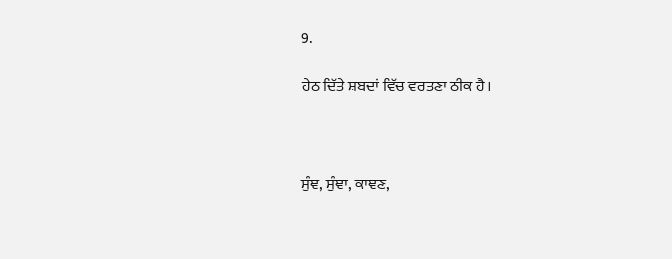9.

ਹੇਠ ਦਿੱਤੇ ਸ਼ਬਦਾਂ ਵਿੱਚ ਵਰਤਣਾ ਠੀਕ ਹੈ।



ਸੁੰਞ, ਸੁੰਞਾ, ਕਾਞਣ,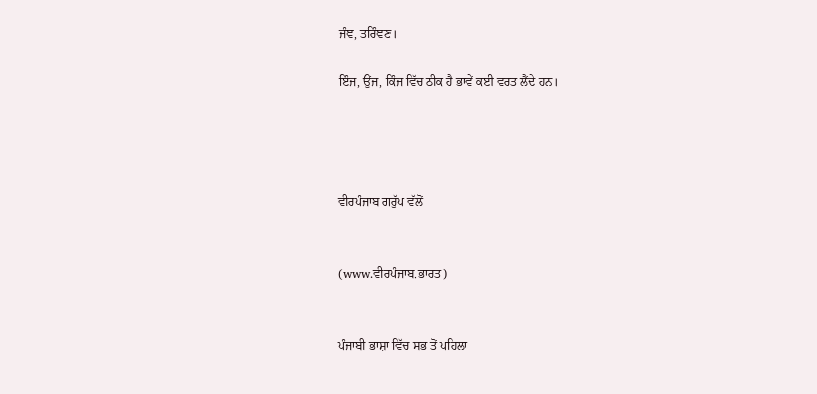ਜੰਞ, ਤਰਿੰਞਣ।

ਇੰਜ, ਉਂਜ, ਕਿੰਜ ਵਿੱਚ ਠੀਕ ਹੈ ਭਾਵੇਂ ਕਈ ਵਰਤ ਲੈਂਦੇ ਹਨ।




ਵੀਰਪੰਜਾਬ ਗਰੁੱਪ ਵੱਲੋਂ


(www.ਵੀਰਪੰਜਾਬ.ਭਾਰਤ)


ਪੰਜਾਬੀ ਭਾਸ਼ਾ ਵਿੱਚ ਸਭ ਤੋਂ ਪਹਿਲਾ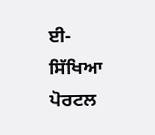ਈ-ਸਿੱਖਿਆ ਪੋਰਟਲ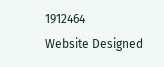1912464
Website Designed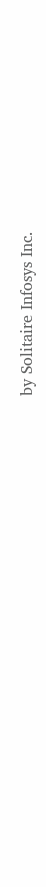by Solitaire Infosys Inc.